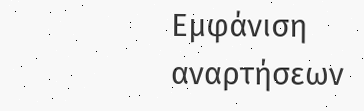Εμφάνιση αναρτήσεων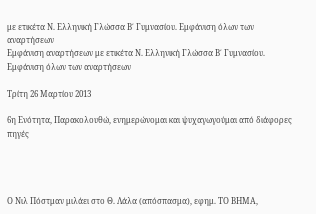με ετικέτα Ν. Ελληνική Γλώσσα Β΄ Γυμνασίου. Εμφάνιση όλων των αναρτήσεων
Εμφάνιση αναρτήσεων με ετικέτα Ν. Ελληνική Γλώσσα Β΄ Γυμνασίου. Εμφάνιση όλων των αναρτήσεων

Τρίτη 26 Μαρτίου 2013

6η Ενότητα, Παρακολουθώ, ενημερώνομαι και ψυχαγωγούμαι από διάφορες πηγές




Ο Νιλ Πόστμαν μιλάει στο Θ. Λάλα (απόσπασμα), εφημ. ΤΟ ΒΗΜΑ,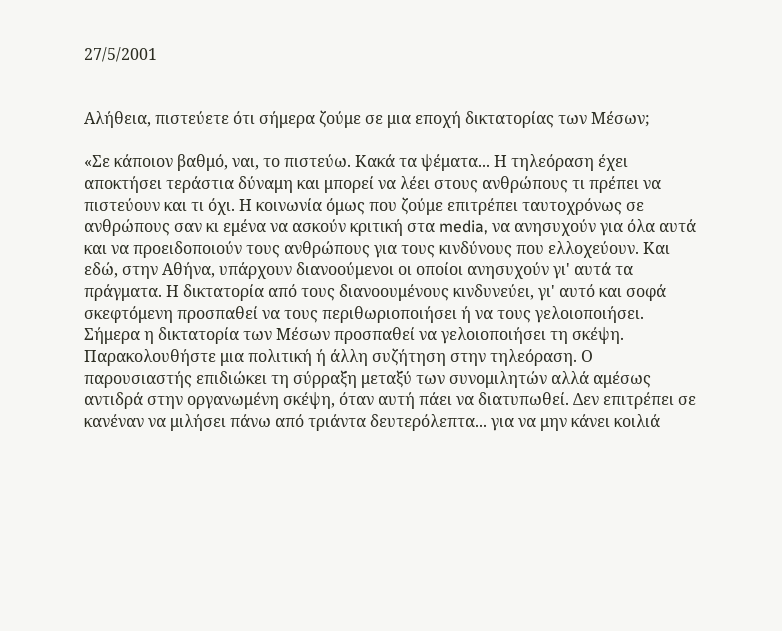27/5/2001


Αλήθεια, πιστεύετε ότι σήμερα ζούμε σε μια εποχή δικτατορίας των Μέσων;

«Σε κάποιον βαθμό, ναι, το πιστεύω. Κακά τα ψέματα... Η τηλεόραση έχει αποκτήσει τεράστια δύναμη και μπορεί να λέει στους ανθρώπους τι πρέπει να πιστεύουν και τι όχι. Η κοινωνία όμως που ζούμε επιτρέπει ταυτοχρόνως σε ανθρώπους σαν κι εμένα να ασκούν κριτική στα media, να ανησυχούν για όλα αυτά και να προειδοποιούν τους ανθρώπους για τους κινδύνους που ελλοχεύουν. Και εδώ, στην Αθήνα, υπάρχουν διανοούμενοι οι οποίοι ανησυχούν γι' αυτά τα πράγματα. Η δικτατορία από τους διανοουμένους κινδυνεύει, γι' αυτό και σοφά σκεφτόμενη προσπαθεί να τους περιθωριοποιήσει ή να τους γελοιοποιήσει. Σήμερα η δικτατορία των Μέσων προσπαθεί να γελοιοποιήσει τη σκέψη. Παρακολουθήστε μια πολιτική ή άλλη συζήτηση στην τηλεόραση. Ο παρουσιαστής επιδιώκει τη σύρραξη μεταξύ των συνομιλητών αλλά αμέσως αντιδρά στην οργανωμένη σκέψη, όταν αυτή πάει να διατυπωθεί. Δεν επιτρέπει σε κανέναν να μιλήσει πάνω από τριάντα δευτερόλεπτα... για να μην κάνει κοιλιά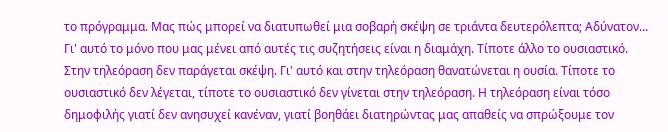το πρόγραμμα. Μας πώς μπορεί να διατυπωθεί μια σοβαρή σκέψη σε τριάντα δευτερόλεπτα; Αδύνατον... Γι' αυτό το μόνο που μας μένει από αυτές τις συζητήσεις είναι η διαμάχη. Τίποτε άλλο το ουσιαστικό. Στην τηλεόραση δεν παράγεται σκέψη. Γι' αυτό και στην τηλεόραση θανατώνεται η ουσία. Τίποτε το ουσιαστικό δεν λέγεται, τίποτε το ουσιαστικό δεν γίνεται στην τηλεόραση. Η τηλεόραση είναι τόσο δημοφιλής γιατί δεν ανησυχεί κανέναν, γιατί βοηθάει διατηρώντας μας απαθείς να σπρώξουμε τον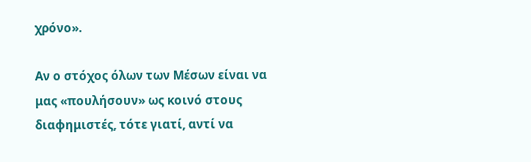χρόνο».

Αν ο στόχος όλων των Μέσων είναι να μας «πουλήσουν» ως κοινό στους διαφημιστές, τότε γιατί, αντί να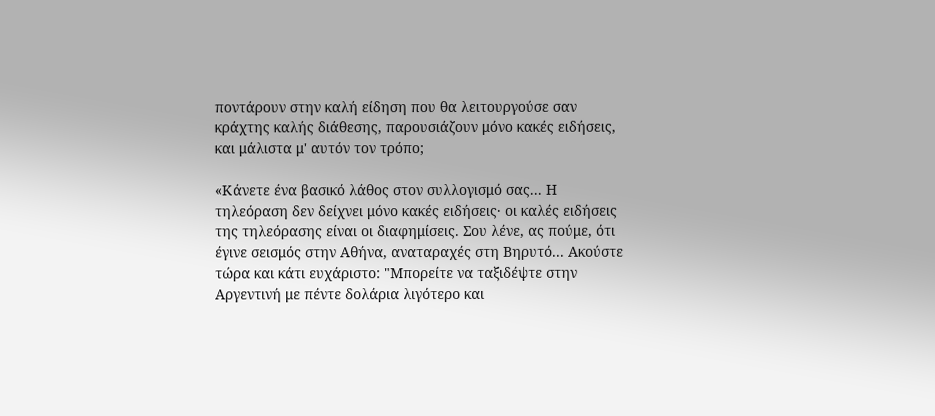ποντάρουν στην καλή είδηση που θα λειτουργούσε σαν κράχτης καλής διάθεσης, παρουσιάζουν μόνο κακές ειδήσεις, και μάλιστα μ' αυτόν τον τρόπο;

«Κάνετε ένα βασικό λάθος στον συλλογισμό σας... Η τηλεόραση δεν δείχνει μόνο κακές ειδήσεις· οι καλές ειδήσεις της τηλεόρασης είναι οι διαφημίσεις. Σου λένε, ας πούμε, ότι έγινε σεισμός στην Αθήνα, αναταραχές στη Βηρυτό... Ακούστε τώρα και κάτι ευχάριστο: "Μπορείτε να ταξιδέψτε στην Αργεντινή με πέντε δολάρια λιγότερο και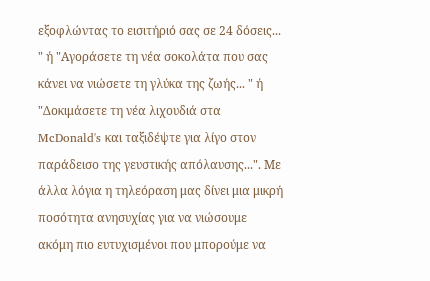εξοφλώντας το εισιτήριό σας σε 24 δόσεις... " ή "Αγοράσετε τη νέα σοκολάτα που σας κάνει να νιώσετε τη γλύκα της ζωής... " ή "Δοκιμάσετε τη νέα λιχουδιά στα McDonald's και ταξιδέψτε για λίγο στον παράδεισο της γευστικής απόλαυσης...". Με άλλα λόγια η τηλεόραση μας δίνει μια μικρή ποσότητα ανησυχίας για να νιώσουμε ακόμη πιο ευτυχισμένοι που μπορούμε να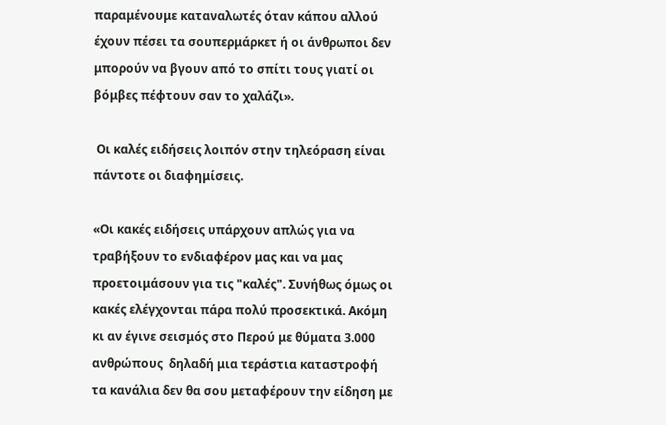παραμένουμε καταναλωτές όταν κάπου αλλού έχουν πέσει τα σουπερμάρκετ ή οι άνθρωποι δεν μπορούν να βγουν από το σπίτι τους γιατί οι βόμβες πέφτουν σαν το χαλάζι».

 Οι καλές ειδήσεις λοιπόν στην τηλεόραση είναι πάντοτε οι διαφημίσεις.

«Οι κακές ειδήσεις υπάρχουν απλώς για να τραβήξουν το ενδιαφέρον μας και να μας προετοιμάσουν για τις "καλές". Συνήθως όμως οι κακές ελέγχονται πάρα πολύ προσεκτικά. Ακόμη κι αν έγινε σεισμός στο Περού με θύματα 3.000 ανθρώπους  δηλαδή μια τεράστια καταστροφή  τα κανάλια δεν θα σου μεταφέρουν την είδηση με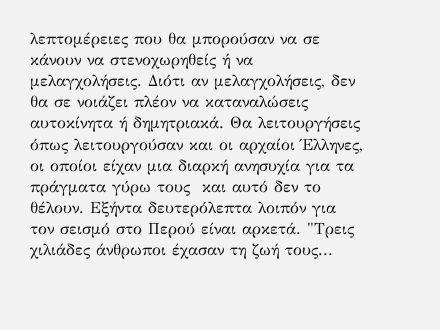λεπτομέρειες που θα μπορούσαν να σε κάνουν να στενοχωρηθείς ή να μελαγχολήσεις. Διότι αν μελαγχολήσεις, δεν θα σε νοιάζει πλέον να καταναλώσεις αυτοκίνητα ή δημητριακά. Θα λειτουργήσεις όπως λειτουργούσαν και οι αρχαίοι Έλληνες, οι οποίοι είχαν μια διαρκή ανησυχία για τα πράγματα γύρω τους  και αυτό δεν το θέλουν. Εξήντα δευτερόλεπτα λοιπόν για τον σεισμό στο Περού είναι αρκετά. "Τρεις χιλιάδες άνθρωποι έχασαν τη ζωή τους...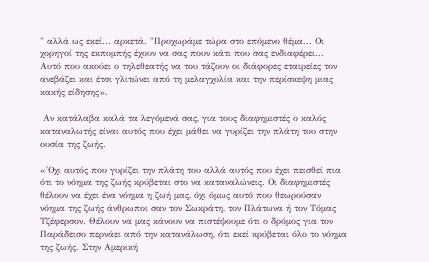" αλλά ως εκεί... αρκετά. "Προχωράμε τώρα στο επόμενο θέμα... Οι χορηγοί της εκπομπής έχουν να σας πουν κάτι που σας ενδιαφέρει... Αυτό που ακούει ο τηλεθεατής να του τάζουν οι διάφορες εταιρείες τον ανεβάζει και έτσι γλιτώνει από τη μελαγχολία και την περίσκεψη μιας κακής είδησης».

 Αν κατάλαβα καλά τα λεγόμενά σας, για τους διαφημιστές ο καλός καταναλωτής είναι αυτός που έχει μάθει να γυρίζει την πλάτη του στην ουσία της ζωής.

«'Οχι αυτός που γυρίζει την πλάτη του αλλά αυτός που έχει πεισθεί πια ότι το νόημα της ζωής κρύβεται στο να καταναλώνεις. Οι διαφημιστές θέλουν να έχει ένα νόημα η ζωή μας, όχι όμως αυτό που θεωρούσαν νόημα της ζωής άνθρωποι σαν τον Σωκράτη, τον Πλάτωνα ή τον Τόμας Τζέφερσον. Θέλουν να μας κάνουν να πιστέψουμε ότι ο δρόμος για τον Παράδεισο περνάει από την κατανάλωση, ότι εκεί κρύβεται όλο το νόημα της ζωής. Στην Αμερική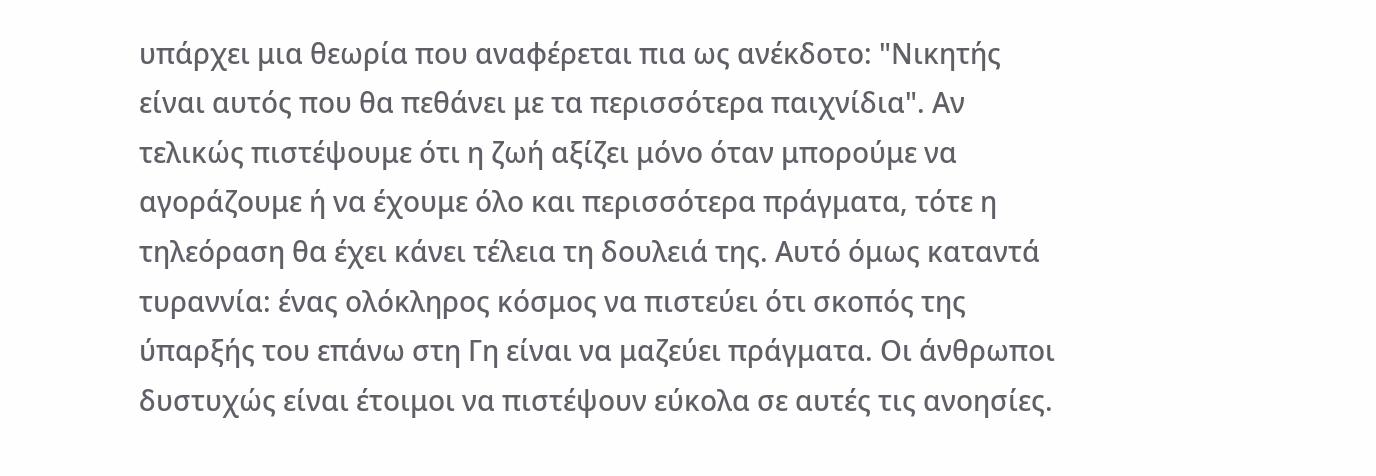υπάρχει μια θεωρία που αναφέρεται πια ως ανέκδοτο: "Νικητής είναι αυτός που θα πεθάνει με τα περισσότερα παιχνίδια". Αν τελικώς πιστέψουμε ότι η ζωή αξίζει μόνο όταν μπορούμε να αγοράζουμε ή να έχουμε όλο και περισσότερα πράγματα, τότε η τηλεόραση θα έχει κάνει τέλεια τη δουλειά της. Αυτό όμως καταντά τυραννία: ένας ολόκληρος κόσμος να πιστεύει ότι σκοπός της ύπαρξής του επάνω στη Γη είναι να μαζεύει πράγματα. Οι άνθρωποι δυστυχώς είναι έτοιμοι να πιστέψουν εύκολα σε αυτές τις ανοησίες.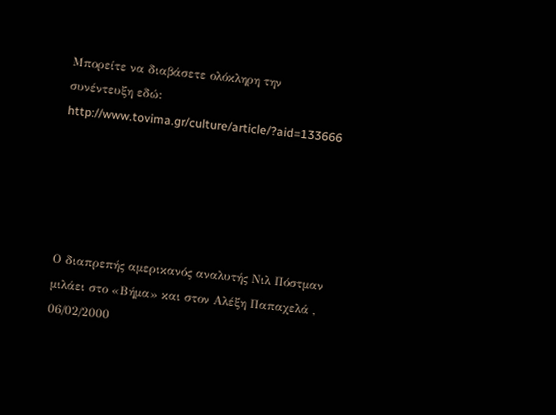Μπορείτε να διαβάσετε ολόκληρη την συνέντευξη εδώ: http://www.tovima.gr/culture/article/?aid=133666





Ο διαπρεπής αμερικανός αναλυτής Νιλ Πόστμαν μιλάει στο «Βήμα» και στον Αλέξη Παπαχελά , 06/02/2000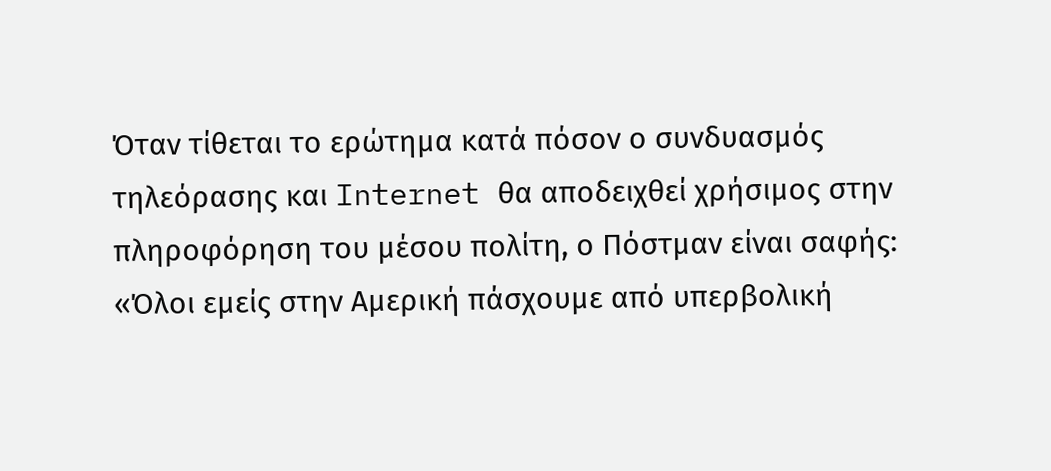Όταν τίθεται το ερώτημα κατά πόσον ο συνδυασμός τηλεόρασης και Internet θα αποδειχθεί χρήσιμος στην πληροφόρηση του μέσου πολίτη, ο Πόστμαν είναι σαφής: «Όλοι εμείς στην Αμερική πάσχουμε από υπερβολική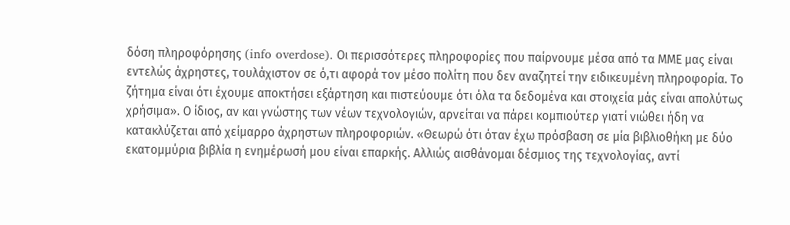δόση πληροφόρησης (info overdose). Οι περισσότερες πληροφορίες που παίρνουμε μέσα από τα ΜΜΕ μας είναι εντελώς άχρηστες, τουλάχιστον σε ό,τι αφορά τον μέσο πολίτη που δεν αναζητεί την ειδικευμένη πληροφορία. Το ζήτημα είναι ότι έχουμε αποκτήσει εξάρτηση και πιστεύουμε ότι όλα τα δεδομένα και στοιχεία μάς είναι απολύτως χρήσιμα». Ο ίδιος, αν και γνώστης των νέων τεχνολογιών, αρνείται να πάρει κομπιούτερ γιατί νιώθει ήδη να κατακλύζεται από χείμαρρο άχρηστων πληροφοριών. «Θεωρώ ότι όταν έχω πρόσβαση σε μία βιβλιοθήκη με δύο εκατομμύρια βιβλία η ενημέρωσή μου είναι επαρκής. Αλλιώς αισθάνομαι δέσμιος της τεχνολογίας, αντί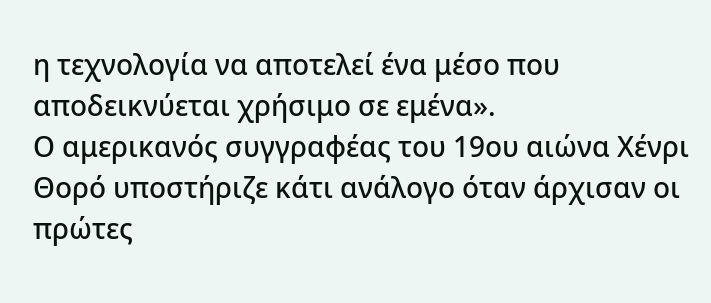η τεχνολογία να αποτελεί ένα μέσο που αποδεικνύεται χρήσιμο σε εμένα».
Ο αμερικανός συγγραφέας του 19ου αιώνα Χένρι Θορό υποστήριζε κάτι ανάλογο όταν άρχισαν οι πρώτες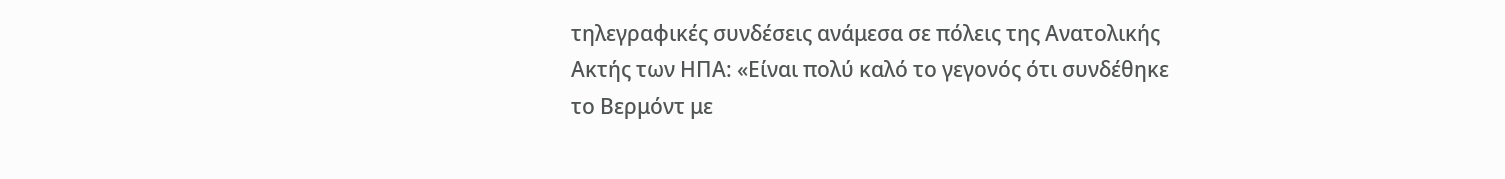τηλεγραφικές συνδέσεις ανάμεσα σε πόλεις της Ανατολικής Ακτής των ΗΠΑ: «Είναι πολύ καλό το γεγονός ότι συνδέθηκε το Βερμόντ με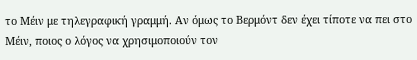το Μέιν με τηλεγραφική γραμμή. Αν όμως το Βερμόντ δεν έχει τίποτε να πει στο Μέιν, ποιος ο λόγος να χρησιμοποιούν τον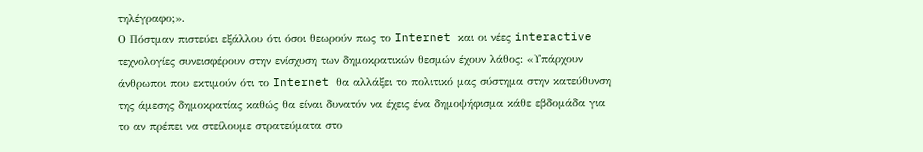τηλέγραφο;».
Ο Πόστμαν πιστεύει εξάλλου ότι όσοι θεωρούν πως το Internet και οι νέες interactive τεχνολογίες συνεισφέρουν στην ενίσχυση των δημοκρατικών θεσμών έχουν λάθος: «Υπάρχουν άνθρωποι που εκτιμούν ότι το Internet θα αλλάξει το πολιτικό μας σύστημα στην κατεύθυνση της άμεσης δημοκρατίας καθώς θα είναι δυνατόν να έχεις ένα δημοψήφισμα κάθε εβδομάδα για το αν πρέπει να στείλουμε στρατεύματα στο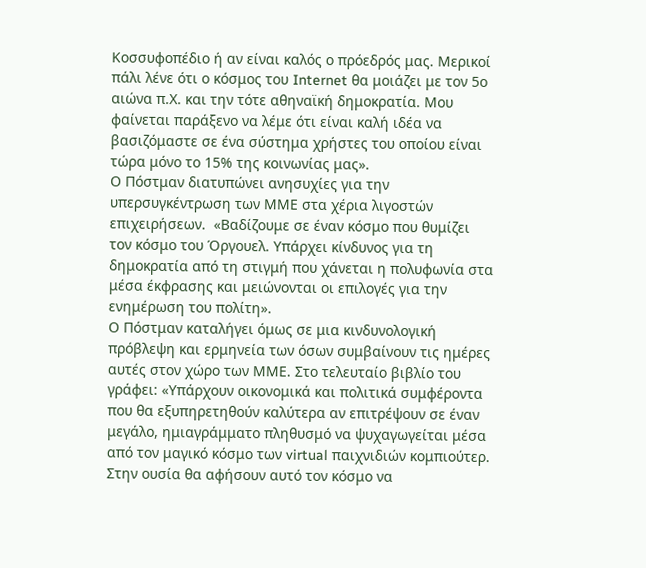Κοσσυφοπέδιο ή αν είναι καλός ο πρόεδρός μας. Μερικοί πάλι λένε ότι ο κόσμος του Internet θα μοιάζει με τον 5ο αιώνα π.Χ. και την τότε αθηναϊκή δημοκρατία. Μου φαίνεται παράξενο να λέμε ότι είναι καλή ιδέα να βασιζόμαστε σε ένα σύστημα χρήστες του οποίου είναι τώρα μόνο το 15% της κοινωνίας μας».
Ο Πόστμαν διατυπώνει ανησυχίες για την υπερσυγκέντρωση των ΜΜΕ στα χέρια λιγοστών επιχειρήσεων.  «Βαδίζουμε σε έναν κόσμο που θυμίζει τον κόσμο του Όργουελ. Υπάρχει κίνδυνος για τη δημοκρατία από τη στιγμή που χάνεται η πολυφωνία στα μέσα έκφρασης και μειώνονται οι επιλογές για την ενημέρωση του πολίτη».
Ο Πόστμαν καταλήγει όμως σε μια κινδυνολογική πρόβλεψη και ερμηνεία των όσων συμβαίνουν τις ημέρες αυτές στον χώρο των ΜΜΕ. Στο τελευταίο βιβλίο του γράφει: «Υπάρχουν οικονομικά και πολιτικά συμφέροντα που θα εξυπηρετηθούν καλύτερα αν επιτρέψουν σε έναν μεγάλο, ημιαγράμματο πληθυσμό να ψυχαγωγείται μέσα από τον μαγικό κόσμο των virtual παιχνιδιών κομπιούτερ. Στην ουσία θα αφήσουν αυτό τον κόσμο να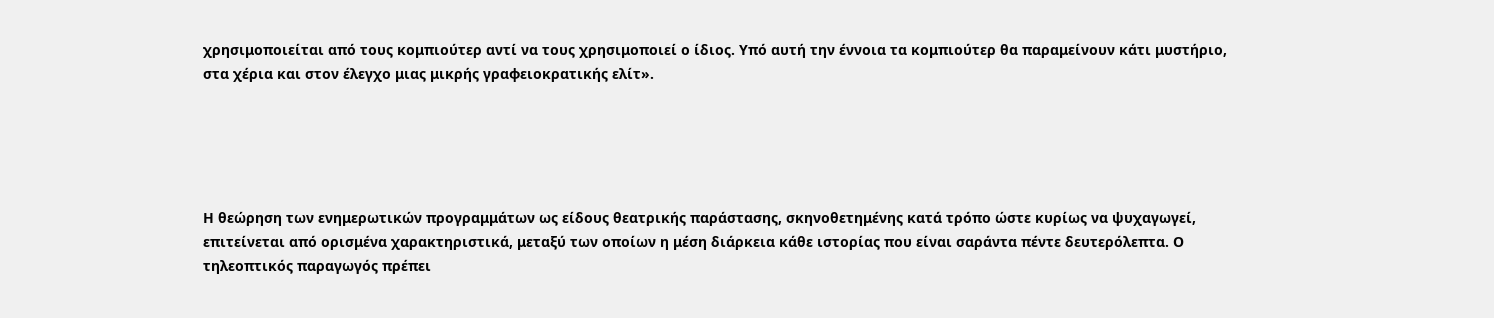χρησιμοποιείται από τους κομπιούτερ αντί να τους χρησιμοποιεί ο ίδιος. Υπό αυτή την έννοια τα κομπιούτερ θα παραμείνουν κάτι μυστήριο, στα χέρια και στον έλεγχο μιας μικρής γραφειοκρατικής ελίτ».





Η θεώρηση των ενημερωτικών προγραμμάτων ως είδους θεατρικής παράστασης, σκηνοθετημένης κατά τρόπο ώστε κυρίως να ψυχαγωγεί, επιτείνεται από ορισμένα χαρακτηριστικά, μεταξύ των οποίων η μέση διάρκεια κάθε ιστορίας που είναι σαράντα πέντε δευτερόλεπτα. Ο τηλεοπτικός παραγωγός πρέπει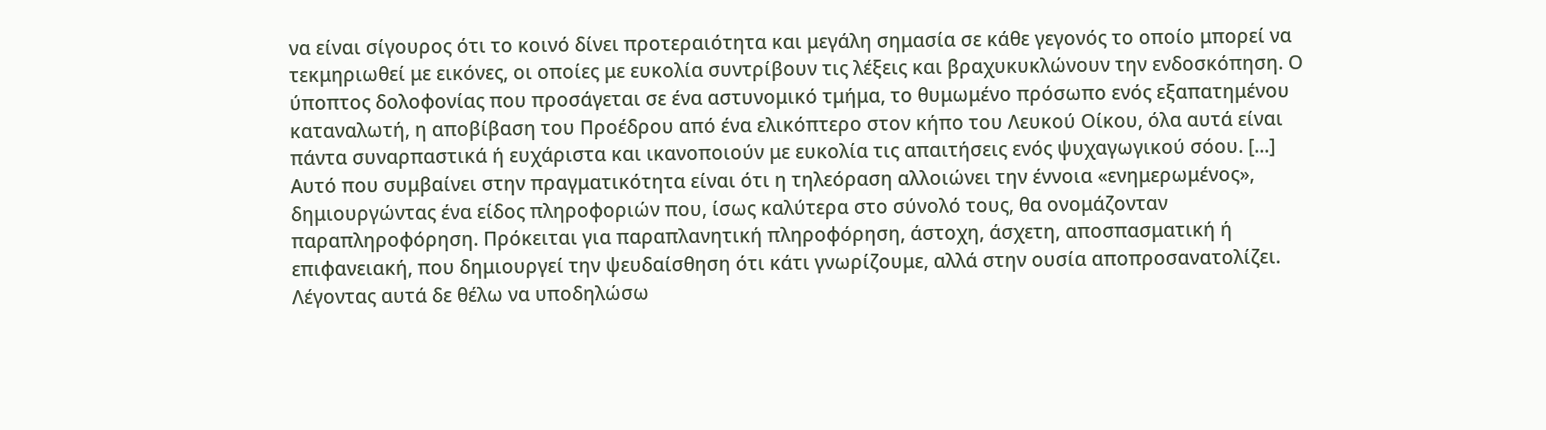να είναι σίγουρος ότι το κοινό δίνει προτεραιότητα και μεγάλη σημασία σε κάθε γεγονός το οποίο μπορεί να τεκμηριωθεί με εικόνες, οι οποίες με ευκολία συντρίβουν τις λέξεις και βραχυκυκλώνουν την ενδοσκόπηση. Ο ύποπτος δολοφονίας που προσάγεται σε ένα αστυνομικό τμήμα, το θυμωμένο πρόσωπο ενός εξαπατημένου καταναλωτή, η αποβίβαση του Προέδρου από ένα ελικόπτερο στον κήπο του Λευκού Οίκου, όλα αυτά είναι πάντα συναρπαστικά ή ευχάριστα και ικανοποιούν με ευκολία τις απαιτήσεις ενός ψυχαγωγικού σόου. [...]
Αυτό που συμβαίνει στην πραγματικότητα είναι ότι η τηλεόραση αλλοιώνει την έννοια «ενημερωμένος», δημιουργώντας ένα είδος πληροφοριών που, ίσως καλύτερα στο σύνολό τους, θα ονομάζονταν παραπληροφόρηση. Πρόκειται για παραπλανητική πληροφόρηση, άστοχη, άσχετη, αποσπασματική ή επιφανειακή, που δημιουργεί την ψευδαίσθηση ότι κάτι γνωρίζουμε, αλλά στην ουσία αποπροσανατολίζει.
Λέγοντας αυτά δε θέλω να υποδηλώσω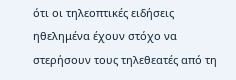ότι οι τηλεοπτικές ειδήσεις ηθελημένα έχουν στόχο να στερήσουν τους τηλεθεατές από τη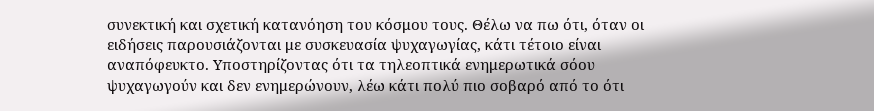συνεκτική και σχετική κατανόηση του κόσμου τους. Θέλω να πω ότι, όταν οι ειδήσεις παρουσιάζονται με συσκευασία ψυχαγωγίας, κάτι τέτοιο είναι αναπόφευκτο. Υποστηρίζοντας ότι τα τηλεοπτικά ενημερωτικά σόου ψυχαγωγούν και δεν ενημερώνουν, λέω κάτι πολύ πιο σοβαρό από το ότι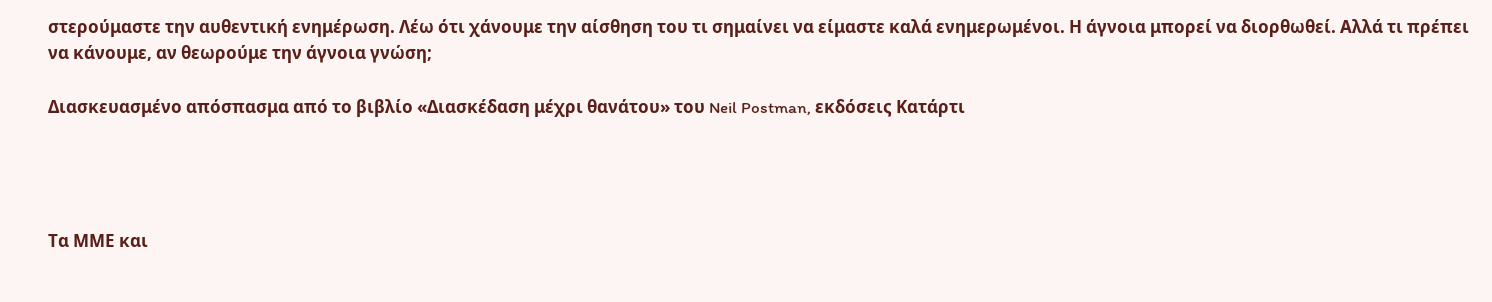στερούμαστε την αυθεντική ενημέρωση. Λέω ότι χάνουμε την αίσθηση του τι σημαίνει να είμαστε καλά ενημερωμένοι. Η άγνοια μπορεί να διορθωθεί. Αλλά τι πρέπει να κάνουμε, αν θεωρούμε την άγνοια γνώση;

Διασκευασμένο απόσπασμα από το βιβλίο «Διασκέδαση μέχρι θανάτου» του Neil Postman, εκδόσεις Κατάρτι




Τα ΜΜΕ και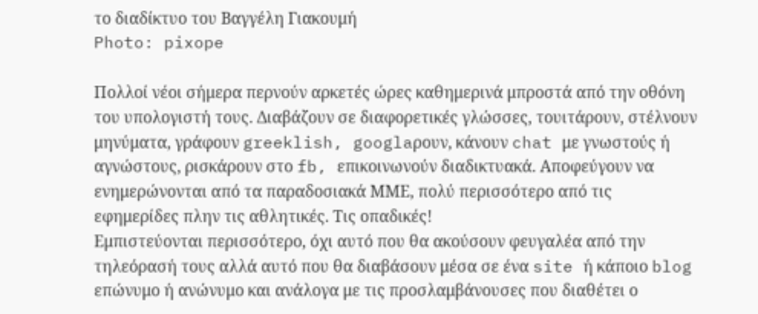το διαδίκτυο του Βαγγέλη Γιακουμή
Photo: pixope

Πολλοί νέοι σήμερα περνούν αρκετές ώρες καθημερινά μπροστά από την οθόνη του υπολογιστή τους. Διαβάζουν σε διαφορετικές γλώσσες, τουιτάρουν, στέλνουν μηνύματα, γράφουν greeklish, googlaρουν, κάνουν chat με γνωστούς ή αγνώστους, ρισκάρουν στο fb, επικοινωνούν διαδικτυακά. Αποφεύγουν να ενημερώνονται από τα παραδοσιακά ΜΜΕ, πολύ περισσότερο από τις εφημερίδες πλην τις αθλητικές. Τις οπαδικές!
Εμπιστεύονται περισσότερο, όχι αυτό που θα ακούσουν φευγαλέα από την τηλεόρασή τους αλλά αυτό που θα διαβάσουν μέσα σε ένα site ή κάποιο blog επώνυμο ή ανώνυμο και ανάλογα με τις προσλαμβάνουσες που διαθέτει ο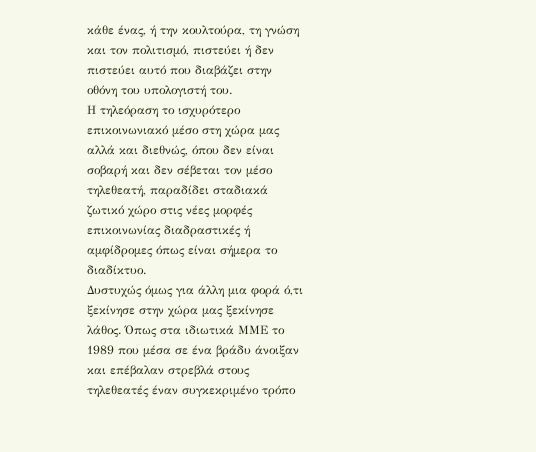κάθε ένας, ή την κουλτούρα, τη γνώση και τον πολιτισμό, πιστεύει ή δεν πιστεύει αυτό που διαβάζει στην οθόνη του υπολογιστή του.
Η τηλεόραση το ισχυρότερο επικοινωνιακό μέσο στη χώρα μας αλλά και διεθνώς, όπου δεν είναι σοβαρή και δεν σέβεται τον μέσο τηλεθεατή, παραδίδει σταδιακά ζωτικό χώρο στις νέες μορφές επικοινωνίας διαδραστικές ή αμφίδρομες όπως είναι σήμερα το διαδίκτυο.
Δυστυχώς όμως για άλλη μια φορά ό,τι ξεκίνησε στην χώρα μας ξεκίνησε λάθος. Όπως στα ιδιωτικά ΜΜΕ το 1989 που μέσα σε ένα βράδυ άνοιξαν και επέβαλαν στρεβλά στους τηλεθεατές έναν συγκεκριμένο τρόπο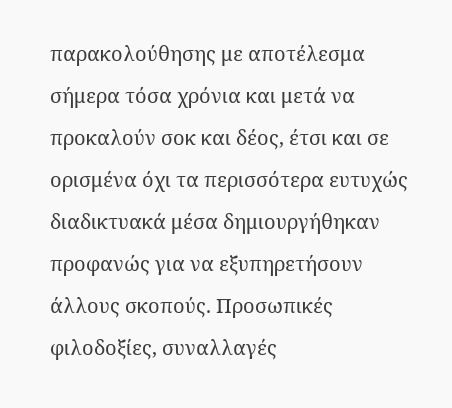παρακολούθησης με αποτέλεσμα σήμερα τόσα χρόνια και μετά να προκαλούν σοκ και δέος, έτσι και σε ορισμένα όχι τα περισσότερα ευτυχώς διαδικτυακά μέσα δημιουργήθηκαν προφανώς για να εξυπηρετήσουν άλλους σκοπούς. Προσωπικές φιλοδοξίες, συναλλαγές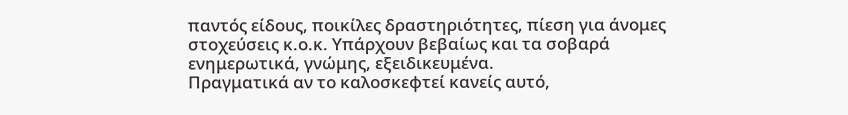παντός είδους, ποικίλες δραστηριότητες, πίεση για άνομες στοχεύσεις κ.ο.κ. Υπάρχουν βεβαίως και τα σοβαρά ενημερωτικά, γνώμης, εξειδικευμένα.
Πραγματικά αν το καλοσκεφτεί κανείς αυτό,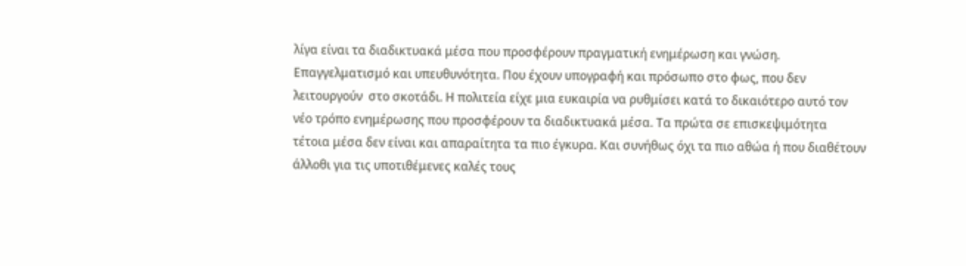λίγα είναι τα διαδικτυακά μέσα που προσφέρουν πραγματική ενημέρωση και γνώση. Επαγγελματισμό και υπευθυνότητα. Που έχουν υπογραφή και πρόσωπο στο φως, που δεν λειτουργούν  στο σκοτάδι. Η πολιτεία είχε μια ευκαιρία να ρυθμίσει κατά το δικαιότερο αυτό τον νέο τρόπο ενημέρωσης που προσφέρουν τα διαδικτυακά μέσα. Τα πρώτα σε επισκεψιμότητα τέτοια μέσα δεν είναι και απαραίτητα τα πιο έγκυρα. Και συνήθως όχι τα πιο αθώα ή που διαθέτουν άλλοθι για τις υποτιθέμενες καλές τους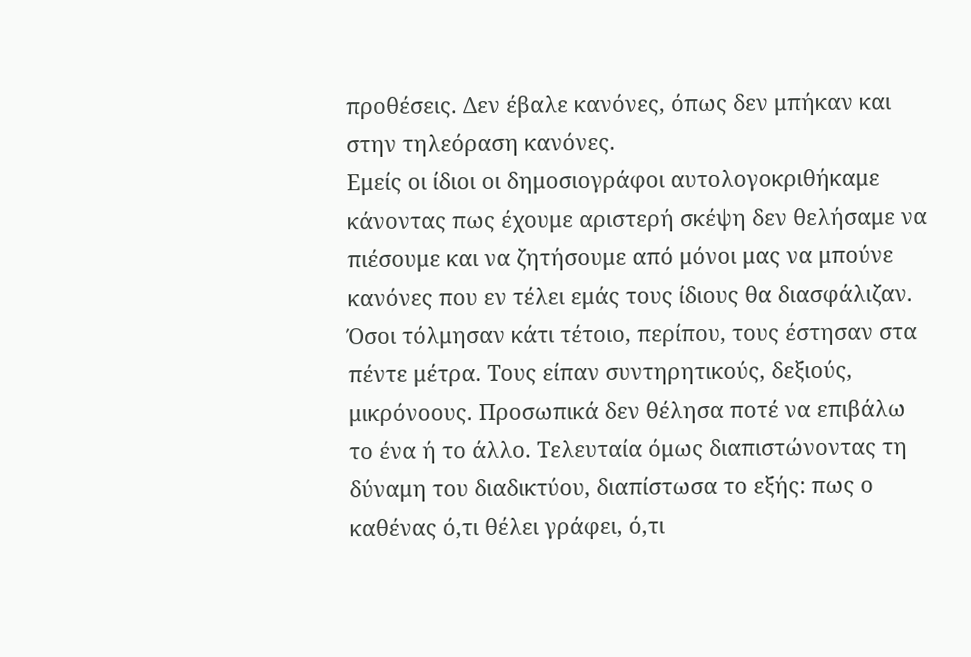προθέσεις. Δεν έβαλε κανόνες, όπως δεν μπήκαν και στην τηλεόραση κανόνες.
Εμείς οι ίδιοι οι δημοσιογράφοι αυτολογοκριθήκαμε κάνοντας πως έχουμε αριστερή σκέψη δεν θελήσαμε να πιέσουμε και να ζητήσουμε από μόνοι μας να μπούνε κανόνες που εν τέλει εμάς τους ίδιους θα διασφάλιζαν. Όσοι τόλμησαν κάτι τέτοιο, περίπου, τους έστησαν στα πέντε μέτρα. Τους είπαν συντηρητικούς, δεξιούς, μικρόνοους. Προσωπικά δεν θέλησα ποτέ να επιβάλω το ένα ή το άλλο. Τελευταία όμως διαπιστώνοντας τη δύναμη του διαδικτύου, διαπίστωσα το εξής: πως ο καθένας ό,τι θέλει γράφει, ό,τι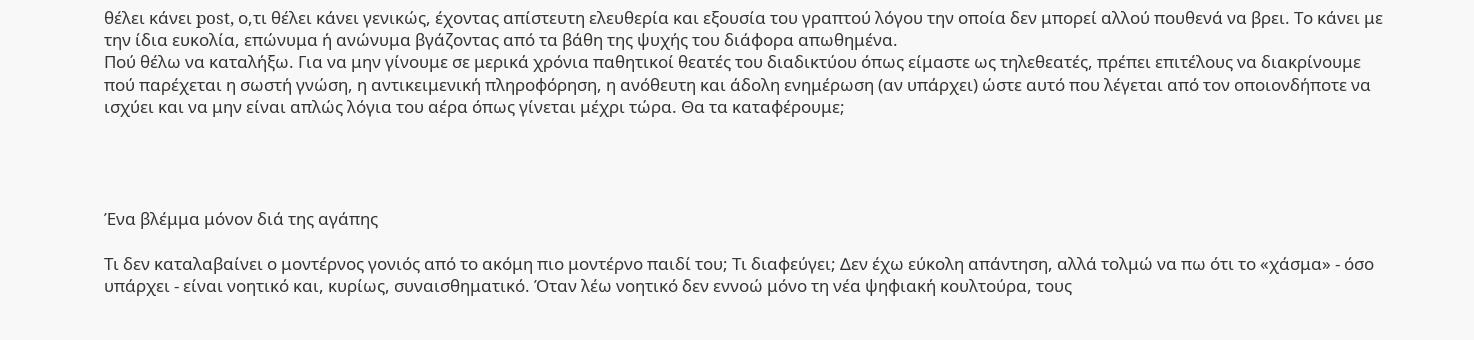θέλει κάνει post, ο,τι θέλει κάνει γενικώς, έχοντας απίστευτη ελευθερία και εξουσία του γραπτού λόγου την οποία δεν μπορεί αλλού πουθενά να βρει. Το κάνει με την ίδια ευκολία, επώνυμα ή ανώνυμα βγάζοντας από τα βάθη της ψυχής του διάφορα απωθημένα.
Πού θέλω να καταλήξω. Για να μην γίνουμε σε μερικά χρόνια παθητικοί θεατές του διαδικτύου όπως είμαστε ως τηλεθεατές, πρέπει επιτέλους να διακρίνουμε πού παρέχεται η σωστή γνώση, η αντικειμενική πληροφόρηση, η ανόθευτη και άδολη ενημέρωση (αν υπάρχει) ώστε αυτό που λέγεται από τον οποιονδήποτε να ισχύει και να μην είναι απλώς λόγια του αέρα όπως γίνεται μέχρι τώρα. Θα τα καταφέρουμε;




Ένα βλέμμα μόνον διά της αγάπης

Τι δεν καταλαβαίνει ο μοντέρνος γονιός από το ακόμη πιο μοντέρνο παιδί του; Τι διαφεύγει; Δεν έχω εύκολη απάντηση, αλλά τολμώ να πω ότι το «χάσμα» - όσο υπάρχει - είναι νοητικό και, κυρίως, συναισθηματικό. Όταν λέω νοητικό δεν εννοώ μόνο τη νέα ψηφιακή κουλτούρα, τους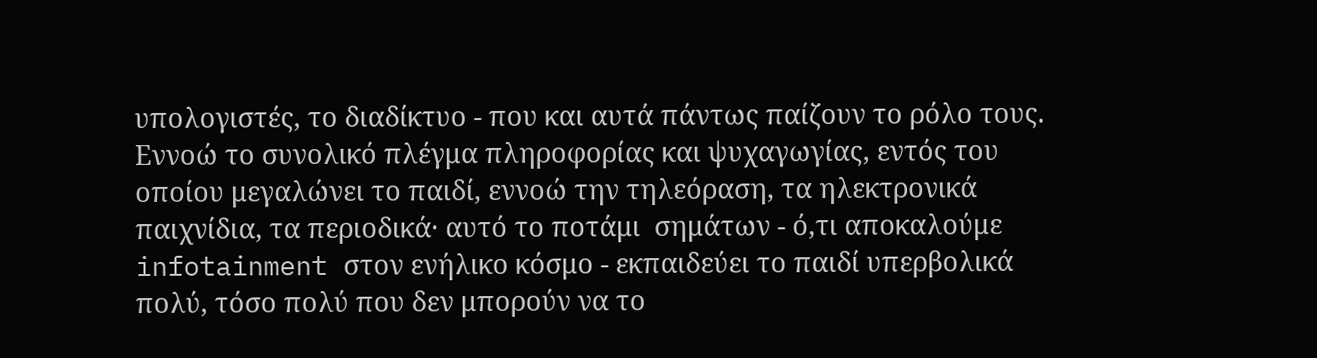υπολογιστές, το διαδίκτυο - που και αυτά πάντως παίζουν το ρόλο τους. Εννοώ το συνολικό πλέγμα πληροφορίας και ψυχαγωγίας, εντός του οποίου μεγαλώνει το παιδί, εννοώ την τηλεόραση, τα ηλεκτρονικά παιχνίδια, τα περιοδικά· αυτό το ποτάμι  σημάτων - ό,τι αποκαλούμε infotainment στον ενήλικο κόσμο - εκπαιδεύει το παιδί υπερβολικά πολύ, τόσο πολύ που δεν μπορούν να το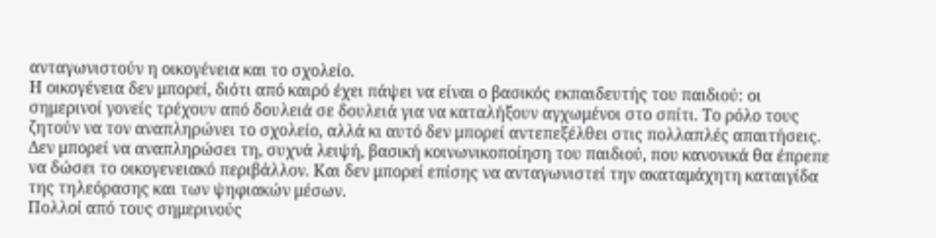ανταγωνιστούν η οικογένεια και το σχολείο.
Η οικογένεια δεν μπορεί, διότι από καιρό έχει πάψει να είναι ο βασικός εκπαιδευτής του παιδιού: οι σημερινοί γονείς τρέχουν από δουλειά σε δουλειά για να καταλήξουν αγχωμένοι στο σπίτι. Το ρόλο τους ζητούν να τον αναπληρώνει το σχολείο, αλλά κι αυτό δεν μπορεί αντεπεξέλθει στις πολλαπλές απαιτήσεις. Δεν μπορεί να αναπληρώσει τη, συχνά λειψή, βασική κοινωνικοποίηση του παιδιού, που κανονικά θα έπρεπε να δώσει το οικογενειακό περιβάλλον. Και δεν μπορεί επίσης να ανταγωνιστεί την ακαταμάχητη καταιγίδα της τηλεόρασης και των ψηφιακών μέσων.
Πολλοί από τους σημερινούς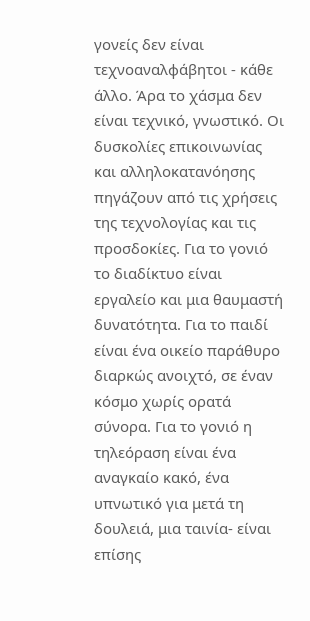γονείς δεν είναι τεχνοαναλφάβητοι - κάθε άλλο. Άρα το χάσμα δεν είναι τεχνικό, γνωστικό. Οι δυσκολίες επικοινωνίας και αλληλοκατανόησης πηγάζουν από τις χρήσεις της τεχνολογίας και τις προσδοκίες. Για το γονιό το διαδίκτυο είναι εργαλείο και μια θαυμαστή δυνατότητα. Για το παιδί είναι ένα οικείο παράθυρο διαρκώς ανοιχτό, σε έναν κόσμο χωρίς ορατά σύνορα. Για το γονιό η τηλεόραση είναι ένα αναγκαίο κακό, ένα υπνωτικό για μετά τη δουλειά, μια ταινία- είναι επίσης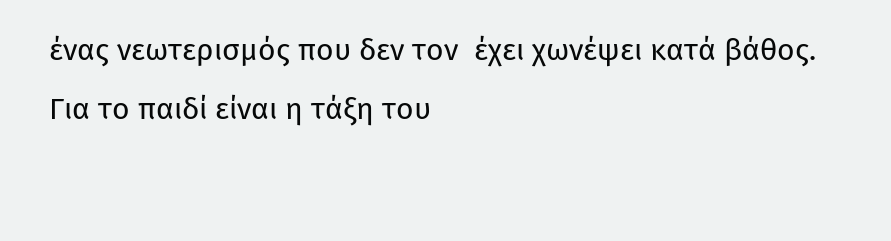ένας νεωτερισμός που δεν τον  έχει χωνέψει κατά βάθος. Για το παιδί είναι η τάξη του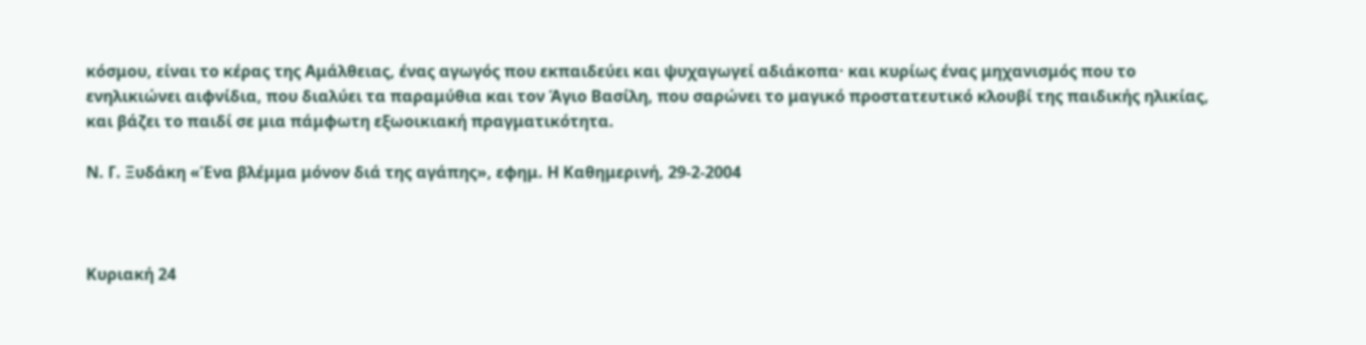κόσμου, είναι το κέρας της Αμάλθειας, ένας αγωγός που εκπαιδεύει και ψυχαγωγεί αδιάκοπα· και κυρίως ένας μηχανισμός που το ενηλικιώνει αιφνίδια, που διαλύει τα παραμύθια και τον Άγιο Βασίλη, που σαρώνει το μαγικό προστατευτικό κλουβί της παιδικής ηλικίας, και βάζει το παιδί σε μια πάμφωτη εξωοικιακή πραγματικότητα.

Ν. Γ. Ξυδάκη «Ένα βλέμμα μόνον διά της αγάπης», εφημ. Η Καθημερινή, 29-2-2004



Κυριακή 24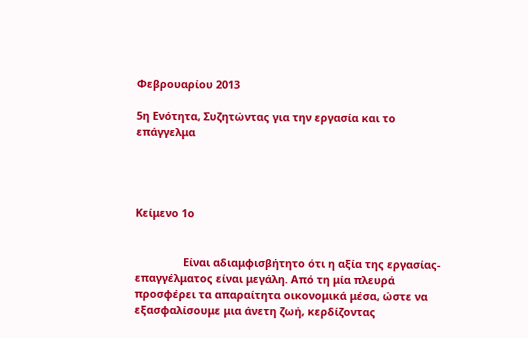Φεβρουαρίου 2013

5η Ενότητα, Συζητώντας για την εργασία και το επάγγελμα




Κείμενο 1ο


                Είναι αδιαμφισβήτητο ότι η αξία της εργασίας-επαγγέλματος είναι μεγάλη. Από τη μία πλευρά προσφέρει τα απαραίτητα οικονομικά μέσα, ώστε να εξασφαλίσουμε μια άνετη ζωή, κερδίζοντας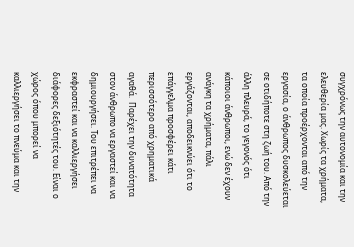συγχρόνως την αυτονομία και την ελευθερία μας. Χωρίς τα χρήματα, τα οποία προέρχονται από την εργασία, ο άνθρωπος δυσκολεύεται σε οτιδήποτε στη ζωή του. Από την άλλη πλευρά, το γεγονός ότι κάποιοι άνθρωποι, ενώ δεν έχουν ανάγκη τα χρήματα, πάλι εργάζονται, αποδεικνύει ότι το επάγγελμα προσφέρει κάτι περισσότερο από χρηματικά αγαθά.  Παρέχει την δυνατότητα στον άνθρωπο να εργαστεί και να δημιουργήσει. Του επιτρέπει να εκφραστεί και να καλλιεργήσει διάφορες δεξιότητές του. Είναι ο χώρος όπου μπορεί να καλλιεργήσει το πνεύμα και την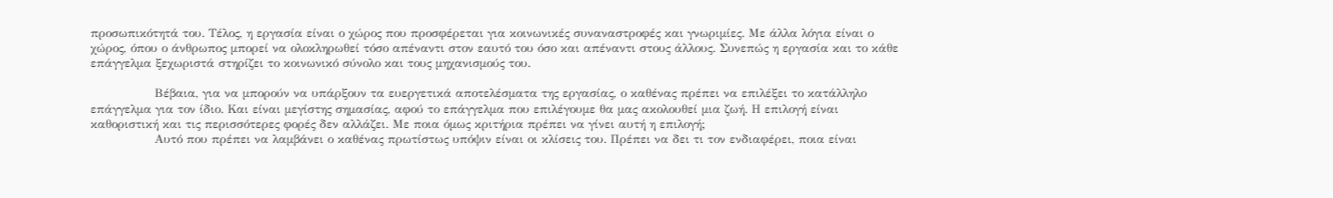προσωπικότητά του. Τέλος, η εργασία είναι ο χώρος που προσφέρεται για κοινωνικές συναναστροφές και γνωριμίες. Με άλλα λόγια είναι ο χώρος, όπου ο άνθρωπος μπορεί να ολοκληρωθεί τόσο απέναντι στον εαυτό του όσο και απέναντι στους άλλους. Συνεπώς η εργασία και το κάθε επάγγελμα ξεχωριστά στηρίζει το κοινωνικό σύνολο και τους μηχανισμούς του.

                Βέβαια, για να μπορούν να υπάρξουν τα ευεργετικά αποτελέσματα της εργασίας, ο καθένας πρέπει να επιλέξει το κατάλληλο επάγγελμα για τον ίδιο. Και είναι μεγίστης σημασίας, αφού το επάγγελμα που επιλέγουμε θα μας ακολουθεί μια ζωή. Η επιλογή είναι καθοριστική και τις περισσότερες φορές δεν αλλάζει. Με ποια όμως κριτήρια πρέπει να γίνει αυτή η επιλογή;
                Αυτό που πρέπει να λαμβάνει ο καθένας πρωτίστως υπόψιν είναι οι κλίσεις του. Πρέπει να δει τι τον ενδιαφέρει, ποια είναι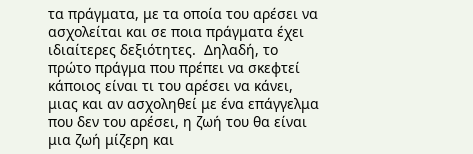τα πράγματα, με τα οποία του αρέσει να ασχολείται και σε ποια πράγματα έχει ιδιαίτερες δεξιότητες.  Δηλαδή, το πρώτο πράγμα που πρέπει να σκεφτεί κάποιος είναι τι του αρέσει να κάνει, μιας και αν ασχοληθεί με ένα επάγγελμα που δεν του αρέσει, η ζωή του θα είναι μια ζωή μίζερη και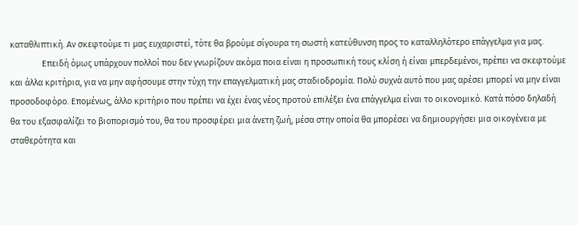καταθλιπτική. Αν σκεφτούμε τι μας ευχαριστεί, τότε θα βρούμε σίγουρα τη σωστή κατεύθυνση προς το καταλληλότερο επάγγελμα για μας.
                Επειδή όμως υπάρχουν πολλοί που δεν γνωρίζουν ακόμα ποια είναι η προσωπική τους κλίση ή είναι μπερδεμένοι, πρέπει να σκεφτούμε και άλλα κριτήρια, για να μην αφήσουμε στην τύχη την επαγγελματική μας σταδιοδρομία. Πολύ συχνά αυτό που μας αρέσει μπορεί να μην είναι προσοδοφόρο. Επομένως, άλλο κριτήριο που πρέπει να έχει ένας νέος προτού επιλέξει ένα επάγγελμα είναι το οικονομικό. Κατά πόσο δηλαδή θα του εξασφαλίζει το βιοπορισμό του, θα του προσφέρει μια άνετη ζωή, μέσα στην οποία θα μπορέσει να δημιουργήσει μια οικογένεια με σταθερότητα και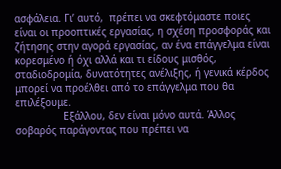ασφάλεια. Γι’ αυτό,  πρέπει να σκεφτόμαστε ποιες είναι οι προοπτικές εργασίας, η σχέση προσφοράς και ζήτησης στην αγορά εργασίας, αν ένα επάγγελμα είναι κορεσμένο ή όχι αλλά και τι είδους μισθός, σταδιοδρομία, δυνατότητες ανέλιξης, ή γενικά κέρδος μπορεί να προέλθει από το επάγγελμα που θα επιλέξουμε.
                Εξάλλου, δεν είναι μόνο αυτά. Άλλος σοβαρός παράγοντας που πρέπει να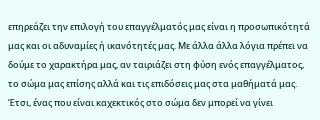επηρεάζει την επιλογή του επαγγέλματός μας είναι η προσωπικότητά μας και οι αδυναμίες ή ικανότητές μας. Με άλλα άλλα λόγια πρέπει να δούμε το χαρακτήρα μας, αν ταιριάζει στη φύση ενός επαγγέλματος, το σώμα μας επίσης αλλά και τις επιδόσεις μας στα μαθήματά μας. Έτσι, ένας που είναι καχεκτικός στο σώμα δεν μπορεί να γίνει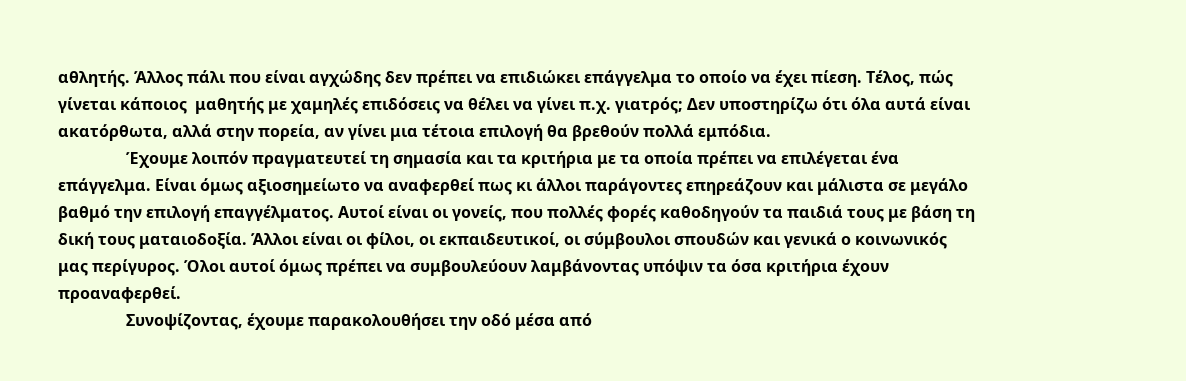αθλητής. Άλλος πάλι που είναι αγχώδης δεν πρέπει να επιδιώκει επάγγελμα το οποίο να έχει πίεση. Τέλος, πώς γίνεται κάποιος  μαθητής με χαμηλές επιδόσεις να θέλει να γίνει π.χ. γιατρός; Δεν υποστηρίζω ότι όλα αυτά είναι ακατόρθωτα, αλλά στην πορεία, αν γίνει μια τέτοια επιλογή θα βρεθούν πολλά εμπόδια.
                 Έχουμε λοιπόν πραγματευτεί τη σημασία και τα κριτήρια με τα οποία πρέπει να επιλέγεται ένα επάγγελμα. Είναι όμως αξιοσημείωτο να αναφερθεί πως κι άλλοι παράγοντες επηρεάζουν και μάλιστα σε μεγάλο βαθμό την επιλογή επαγγέλματος. Αυτοί είναι οι γονείς, που πολλές φορές καθοδηγούν τα παιδιά τους με βάση τη δική τους ματαιοδοξία. Άλλοι είναι οι φίλοι, οι εκπαιδευτικοί, οι σύμβουλοι σπουδών και γενικά ο κοινωνικός μας περίγυρος. Όλοι αυτοί όμως πρέπει να συμβουλεύουν λαμβάνοντας υπόψιν τα όσα κριτήρια έχουν προαναφερθεί.
                 Συνοψίζοντας, έχουμε παρακολουθήσει την οδό μέσα από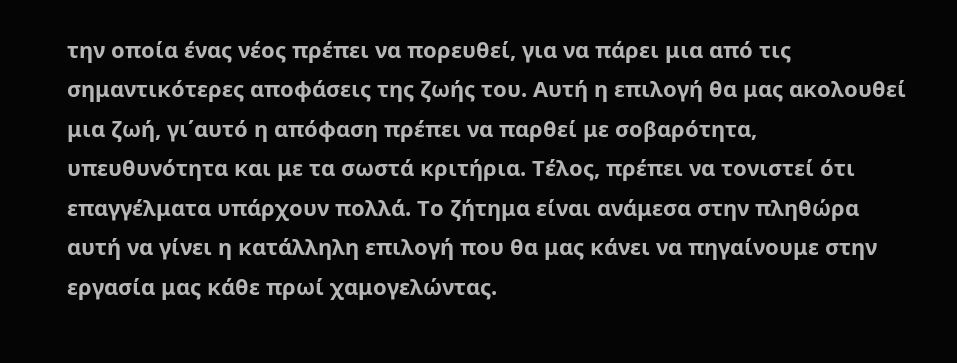την οποία ένας νέος πρέπει να πορευθεί, για να πάρει μια από τις σημαντικότερες αποφάσεις της ζωής του. Αυτή η επιλογή θα μας ακολουθεί μια ζωή, γι΄αυτό η απόφαση πρέπει να παρθεί με σοβαρότητα, υπευθυνότητα και με τα σωστά κριτήρια. Τέλος, πρέπει να τονιστεί ότι επαγγέλματα υπάρχουν πολλά. Το ζήτημα είναι ανάμεσα στην πληθώρα αυτή να γίνει η κατάλληλη επιλογή που θα μας κάνει να πηγαίνουμε στην εργασία μας κάθε πρωί χαμογελώντας.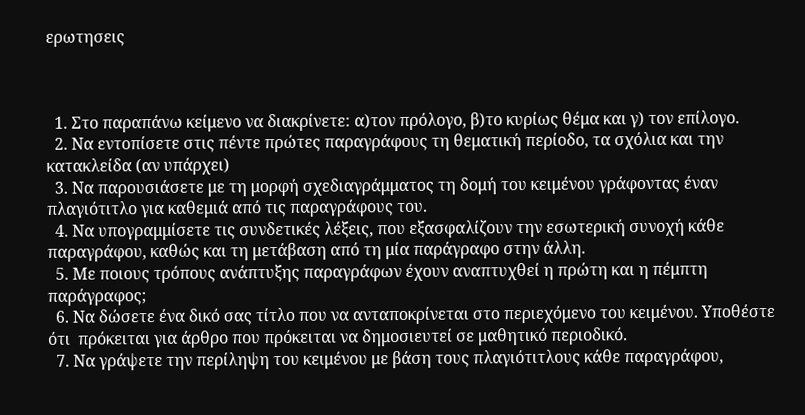ερωτησεις



  1. Στο παραπάνω κείμενο να διακρίνετε: α)τον πρόλογο, β)το κυρίως θέμα και γ) τον επίλογο.
  2. Να εντοπίσετε στις πέντε πρώτες παραγράφους τη θεματική περίοδο, τα σχόλια και την κατακλείδα (αν υπάρχει)
  3. Να παρουσιάσετε με τη μορφή σχεδιαγράμματος τη δομή του κειμένου γράφοντας έναν πλαγιότιτλο για καθεμιά από τις παραγράφους του.
  4. Να υπογραμμίσετε τις συνδετικές λέξεις, που εξασφαλίζουν την εσωτερική συνοχή κάθε παραγράφου, καθώς και τη μετάβαση από τη μία παράγραφο στην άλλη.
  5. Με ποιους τρόπους ανάπτυξης παραγράφων έχουν αναπτυχθεί η πρώτη και η πέμπτη παράγραφος;
  6. Να δώσετε ένα δικό σας τίτλο που να ανταποκρίνεται στο περιεχόμενο του κειμένου. Υποθέστε ότι  πρόκειται για άρθρο που πρόκειται να δημοσιευτεί σε μαθητικό περιοδικό.
  7. Να γράψετε την περίληψη του κειμένου με βάση τους πλαγιότιτλους κάθε παραγράφου,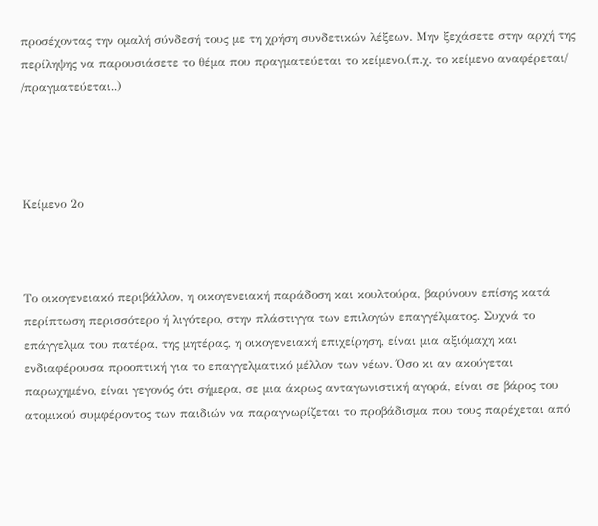προσέχοντας την ομαλή σύνδεσή τους με τη χρήση συνδετικών λέξεων. Μην ξεχάσετε στην αρχή της περίληψης να παρουσιάσετε το θέμα που πραγματεύεται το κείμενο.(π.χ. το κείμενο αναφέρεται/ /πραγματεύεται..)




Κείμενο 2ο



Το οικογενειακό περιβάλλον, η οικογενειακή παράδοση και κουλτούρα, βαρύνουν επίσης κατά περίπτωση περισσότερο ή λιγότερο, στην πλάστιγγα των επιλογών επαγγέλματος. Συχνά το επάγγελμα του πατέρα, της μητέρας, η οικογενειακή επιχείρηση, είναι μια αξιόμαχη και ενδιαφέρουσα προοπτική για το επαγγελματικό μέλλον των νέων. Όσο κι αν ακούγεται παρωχημένο, είναι γεγονός ότι σήμερα, σε μια άκρως ανταγωνιστική αγορά, είναι σε βάρος του ατομικού συμφέροντος των παιδιών να παραγνωρίζεται το προβάδισμα που τους παρέχεται από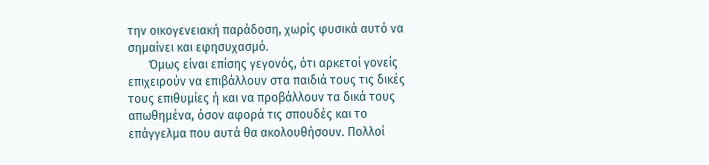την οικογενειακή παράδοση, χωρίς φυσικά αυτό να σημαίνει και εφησυχασμό.
       Όμως είναι επίσης γεγονός, ότι αρκετοί γονείς επιχειρούν να επιβάλλουν στα παιδιά τους τις δικές τους επιθυμίες ή και να προβάλλουν τα δικά τους απωθημένα, όσον αφορά τις σπουδές και το επάγγελμα που αυτά θα ακολουθήσουν. Πολλοί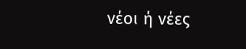νέοι ή νέες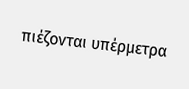πιέζονται υπέρμετρα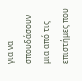για να σπουδάσουν μια από τις επιστήμες που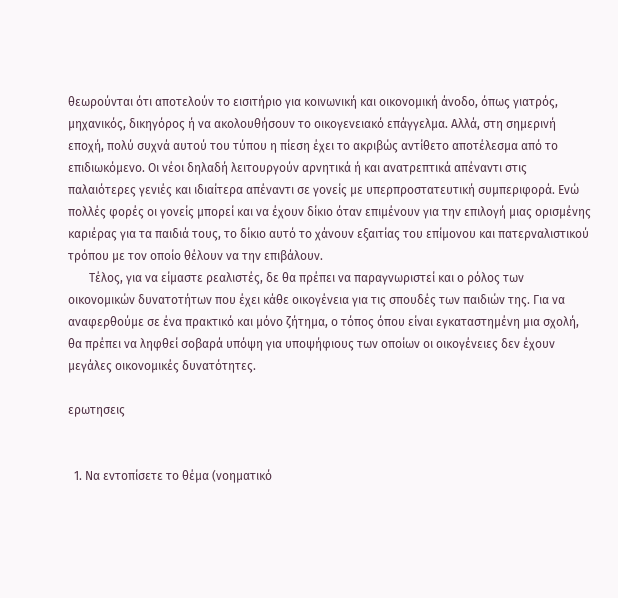θεωρούνται ότι αποτελούν το εισιτήριο για κοινωνική και οικονομική άνοδο, όπως γιατρός, μηχανικός, δικηγόρος ή να ακολουθήσουν το οικογενειακό επάγγελμα. Αλλά, στη σημερινή εποχή, πολύ συχνά αυτού του τύπου η πίεση έχει το ακριβώς αντίθετο αποτέλεσμα από το επιδιωκόμενο. Οι νέοι δηλαδή λειτουργούν αρνητικά ή και ανατρεπτικά απέναντι στις παλαιότερες γενιές και ιδιαίτερα απέναντι σε γονείς με υπερπροστατευτική συμπεριφορά. Ενώ πολλές φορές οι γονείς μπορεί και να έχουν δίκιο όταν επιμένουν για την επιλογή μιας ορισμένης καριέρας για τα παιδιά τους, το δίκιο αυτό το χάνουν εξαιτίας του επίμονου και πατερναλιστικού τρόπου με τον οποίο θέλουν να την επιβάλουν.
       Τέλος, για να είμαστε ρεαλιστές, δε θα πρέπει να παραγνωριστεί και ο ρόλος των οικονομικών δυνατοτήτων που έχει κάθε οικογένεια για τις σπουδές των παιδιών της. Για να αναφερθούμε σε ένα πρακτικό και μόνο ζήτημα, ο τόπος όπου είναι εγκαταστημένη μια σχολή, θα πρέπει να ληφθεί σοβαρά υπόψη για υποψήφιους των οποίων οι οικογένειες δεν έχουν μεγάλες οικονομικές δυνατότητες.

ερωτησεις


  1. Να εντοπίσετε το θέμα (νοηματικό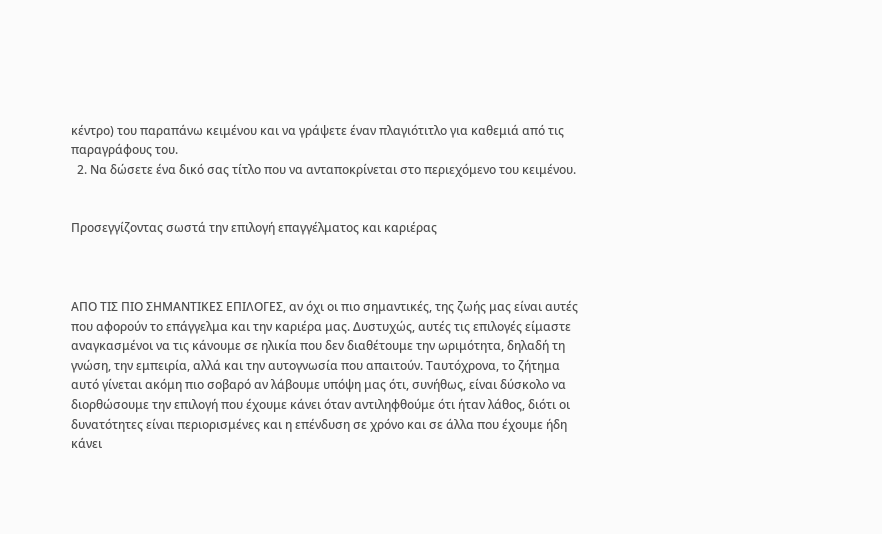κέντρο) του παραπάνω κειμένου και να γράψετε έναν πλαγιότιτλο για καθεμιά από τις παραγράφους του.
  2. Να δώσετε ένα δικό σας τίτλο που να ανταποκρίνεται στο περιεχόμενο του κειμένου.


Προσεγγίζοντας σωστά την επιλογή επαγγέλματος και καριέρας



ΑΠΟ ΤΙΣ ΠΙΟ ΣΗΜΑΝΤΙΚΕΣ ΕΠΙΛΟΓΕΣ, αν όχι οι πιο σημαντικές, της ζωής μας είναι αυτές που αφορούν το επάγγελμα και την καριέρα μας. Δυστυχώς, αυτές τις επιλογές είμαστε αναγκασμένοι να τις κάνουμε σε ηλικία που δεν διαθέτουμε την ωριμότητα, δηλαδή τη γνώση, την εμπειρία, αλλά και την αυτογνωσία που απαιτούν. Ταυτόχρονα, το ζήτημα αυτό γίνεται ακόμη πιο σοβαρό αν λάβουμε υπόψη μας ότι, συνήθως, είναι δύσκολο να διορθώσουμε την επιλογή που έχουμε κάνει όταν αντιληφθούμε ότι ήταν λάθος, διότι οι δυνατότητες είναι περιορισμένες και η επένδυση σε χρόνο και σε άλλα που έχουμε ήδη κάνει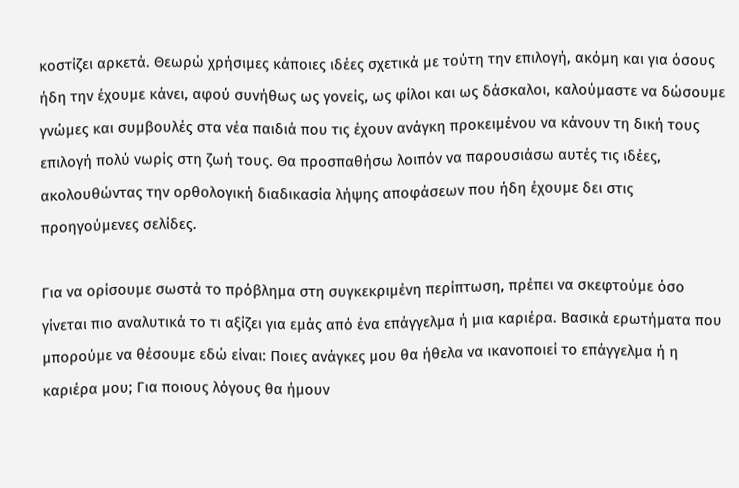κοστίζει αρκετά. Θεωρώ χρήσιμες κάποιες ιδέες σχετικά με τούτη την επιλογή, ακόμη και για όσους ήδη την έχουμε κάνει, αφού συνήθως ως γονείς, ως φίλοι και ως δάσκαλοι, καλούμαστε να δώσουμε γνώμες και συμβουλές στα νέα παιδιά που τις έχουν ανάγκη προκειμένου να κάνουν τη δική τους επιλογή πολύ νωρίς στη ζωή τους. Θα προσπαθήσω λοιπόν να παρουσιάσω αυτές τις ιδέες, ακολουθώντας την ορθολογική διαδικασία λήψης αποφάσεων που ήδη έχουμε δει στις προηγούμενες σελίδες.

Για να ορίσουμε σωστά το πρόβλημα στη συγκεκριμένη περίπτωση, πρέπει να σκεφτούμε όσο γίνεται πιο αναλυτικά το τι αξίζει για εμάς από ένα επάγγελμα ή μια καριέρα. Βασικά ερωτήματα που μπορούμε να θέσουμε εδώ είναι: Ποιες ανάγκες μου θα ήθελα να ικανοποιεί το επάγγελμα ή η καριέρα μου; Για ποιους λόγους θα ήμουν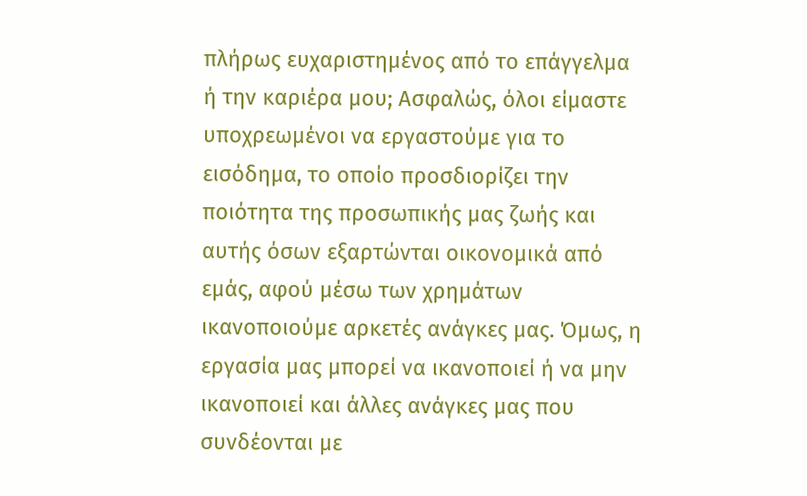πλήρως ευχαριστημένος από το επάγγελμα ή την καριέρα μου; Ασφαλώς, όλοι είμαστε υποχρεωμένοι να εργαστούμε για το εισόδημα, το οποίο προσδιορίζει την ποιότητα της προσωπικής μας ζωής και αυτής όσων εξαρτώνται οικονομικά από εμάς, αφού μέσω των χρημάτων ικανοποιούμε αρκετές ανάγκες μας. Όμως, η εργασία μας μπορεί να ικανοποιεί ή να μην ικανοποιεί και άλλες ανάγκες μας που συνδέονται με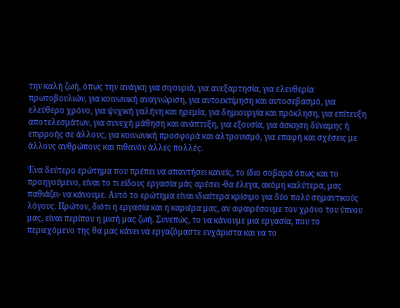την καλή ζωή, όπως την ανάγκη για σιγουριά, για ανεξαρτησία, για ελευθερία πρωτοβουλιών, για κοινωνική αναγνώριση, για αυτοεκτίμηση και αυτοσεβασμό, για ελεύθερο χρόνο, για ψυχική γαλήνη και ηρεμία, για δημιουργία και πρόκληση, για επίτευξη αποτελεσμάτων, για συνεχή μάθηση και ανάπτυξη, για εξουσία, για άσκηση δύναμης ή επιρροής σε άλλους, για κοινωνική προσφορά και αλτρουισμό, για επαφή και σχέσεις με άλλους ανθρώπους και πιθανόν άλλες πολλές.

Ένα δεύτερο ερώτημα που πρέπει να απαντήσει κανείς, το ίδιο σοβαρά όπως και το προηγούμενο, είναι το τι είδους εργασία μάς αρέσει -θα έλεγα, ακόμη καλύτερα, μας παθιάζει- να κάνουμε. Αυτό το ερώτημα είναι ιδιαίτερα κρίσιμο για δύο πολύ σημαντικούς λόγους. Πρώτον, διότι η εργασία και η καριέρα μας, αν αφαιρέσουμε τον χρόνο του ύπνου μας, είναι περίπου η μισή μας ζωή. Συνεπώς, το να κάνουμε μια εργασία, που το περιεχόμενο της θα μας κάνει να εργαζόμαστε ευχάριστα και να το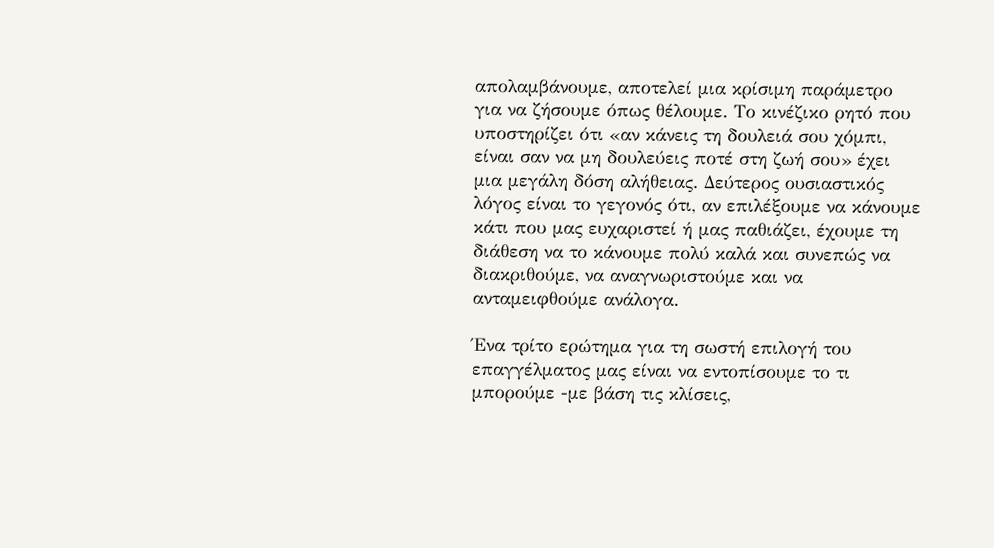απολαμβάνουμε, αποτελεί μια κρίσιμη παράμετρο για να ζήσουμε όπως θέλουμε. Το κινέζικο ρητό που υποστηρίζει ότι «αν κάνεις τη δουλειά σου χόμπι, είναι σαν να μη δουλεύεις ποτέ στη ζωή σου» έχει μια μεγάλη δόση αλήθειας. Δεύτερος ουσιαστικός λόγος είναι το γεγονός ότι, αν επιλέξουμε να κάνουμε κάτι που μας ευχαριστεί ή μας παθιάζει, έχουμε τη διάθεση να το κάνουμε πολύ καλά και συνεπώς να διακριθούμε, να αναγνωριστούμε και να ανταμειφθούμε ανάλογα.

Ένα τρίτο ερώτημα για τη σωστή επιλογή του επαγγέλματος μας είναι να εντοπίσουμε το τι μπορούμε -με βάση τις κλίσεις,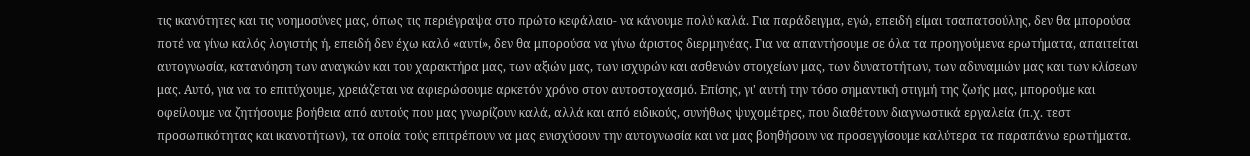τις ικανότητες και τις νοημοσύνες μας, όπως τις περιέγραψα στο πρώτο κεφάλαιο- να κάνουμε πολύ καλά. Για παράδειγμα, εγώ, επειδή είμαι τσαπατσούλης, δεν θα μπορούσα ποτέ να γίνω καλός λογιστής ή, επειδή δεν έχω καλό «αυτί», δεν θα μπορούσα να γίνω άριστος διερμηνέας. Για να απαντήσουμε σε όλα τα προηγούμενα ερωτήματα, απαιτείται αυτογνωσία, κατανόηση των αναγκών και του χαρακτήρα μας, των αξιών μας, των ισχυρών και ασθενών στοιχείων μας, των δυνατοτήτων, των αδυναμιών μας και των κλίσεων μας. Αυτό, για να το επιτύχουμε, χρειάζεται να αφιερώσουμε αρκετόν χρόνο στον αυτοστοχασμό. Επίσης, γι' αυτή την τόσο σημαντική στιγμή της ζωής μας, μπορούμε και οφείλουμε να ζητήσουμε βοήθεια από αυτούς που μας γνωρίζουν καλά, αλλά και από ειδικούς, συνήθως ψυχομέτρες, που διαθέτουν διαγνωστικά εργαλεία (π.χ. τεστ προσωπικότητας και ικανοτήτων), τα οποία τούς επιτρέπουν να μας ενισχύσουν την αυτογνωσία και να μας βοηθήσουν να προσεγγίσουμε καλύτερα τα παραπάνω ερωτήματα.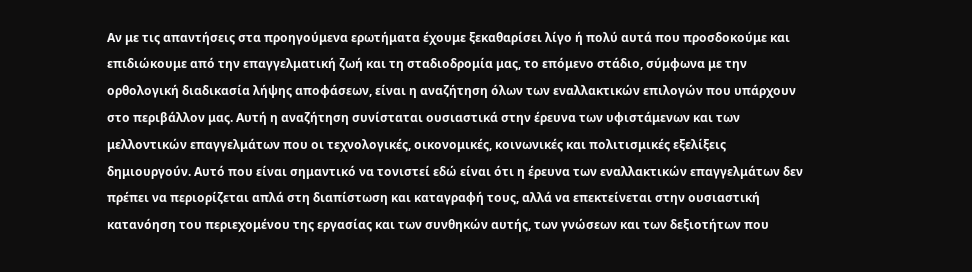Αν με τις απαντήσεις στα προηγούμενα ερωτήματα έχουμε ξεκαθαρίσει λίγο ή πολύ αυτά που προσδοκούμε και επιδιώκουμε από την επαγγελματική ζωή και τη σταδιοδρομία μας, το επόμενο στάδιο, σύμφωνα με την ορθολογική διαδικασία λήψης αποφάσεων, είναι η αναζήτηση όλων των εναλλακτικών επιλογών που υπάρχουν στο περιβάλλον μας. Αυτή η αναζήτηση συνίσταται ουσιαστικά στην έρευνα των υφιστάμενων και των μελλοντικών επαγγελμάτων που οι τεχνολογικές, οικονομικές, κοινωνικές και πολιτισμικές εξελίξεις δημιουργούν. Αυτό που είναι σημαντικό να τονιστεί εδώ είναι ότι η έρευνα των εναλλακτικών επαγγελμάτων δεν πρέπει να περιορίζεται απλά στη διαπίστωση και καταγραφή τους, αλλά να επεκτείνεται στην ουσιαστική κατανόηση του περιεχομένου της εργασίας και των συνθηκών αυτής, των γνώσεων και των δεξιοτήτων που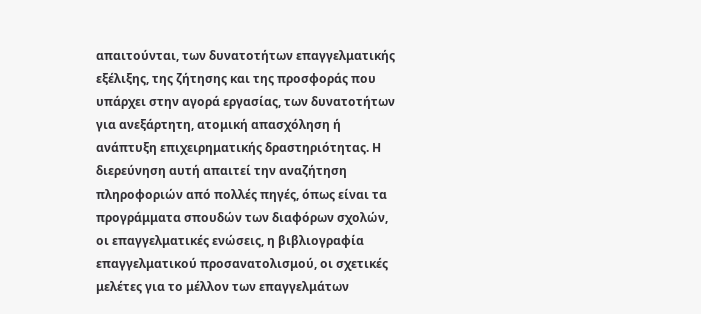απαιτούνται, των δυνατοτήτων επαγγελματικής εξέλιξης, της ζήτησης και της προσφοράς που υπάρχει στην αγορά εργασίας, των δυνατοτήτων για ανεξάρτητη, ατομική απασχόληση ή ανάπτυξη επιχειρηματικής δραστηριότητας. Η διερεύνηση αυτή απαιτεί την αναζήτηση πληροφοριών από πολλές πηγές, όπως είναι τα προγράμματα σπουδών των διαφόρων σχολών, οι επαγγελματικές ενώσεις, η βιβλιογραφία επαγγελματικού προσανατολισμού, οι σχετικές μελέτες για το μέλλον των επαγγελμάτων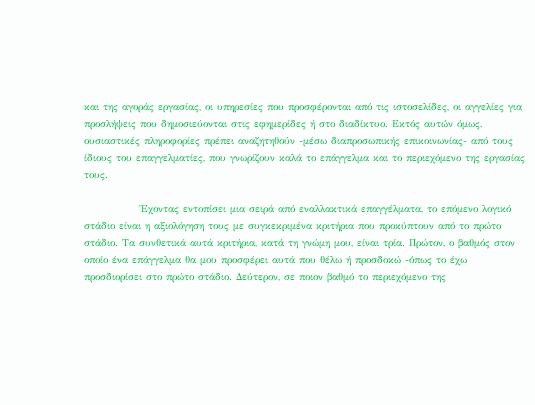και της αγοράς εργασίας, οι υπηρεσίες που προσφέρονται από τις ιστοσελίδες, οι αγγελίες για προσλήψεις που δημοσιεύονται στις εφημερίδες ή στο διαδίκτυο. Εκτός αυτών όμως, ουσιαστικές πληροφορίες πρέπει αναζητηθούν -μέσω διαπροσωπικής επικοινωνίας- από τους ίδιους του επαγγελματίες, που γνωρίζουν καλά το επάγγελμα και το περιεχόμενο της εργασίας τους.

              Έχοντας εντοπίσει μια σειρά από εναλλακτικά επαγγέλματα, το επόμενο λογικό στάδιο είναι η αξιολόγηση τους με συγκεκριμένα κριτήρια που προκύπτουν από το πρώτο στάδιο. Τα συνθετικά αυτά κριτήρια, κατά τη γνώμη μου, είναι τρία. Πρώτον, ο βαθμός στον οποίο ένα επάγγελμα θα μου προσφέρει αυτά που θέλω ή προσδοκώ -όπως το έχω προσδιορίσει στο πρώτο στάδιο. Δεύτερον, σε ποιον βαθμό το περιεχόμενο της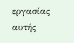εργασίας αυτής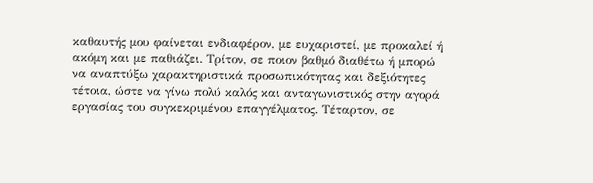καθαυτής μου φαίνεται ενδιαφέρον, με ευχαριστεί, με προκαλεί ή ακόμη και με παθιάζει. Τρίτον, σε ποιον βαθμό διαθέτω ή μπορώ να αναπτύξω χαρακτηριστικά προσωπικότητας και δεξιότητες τέτοια, ώστε να γίνω πολύ καλός και ανταγωνιστικός στην αγορά εργασίας του συγκεκριμένου επαγγέλματος. Τέταρτον, σε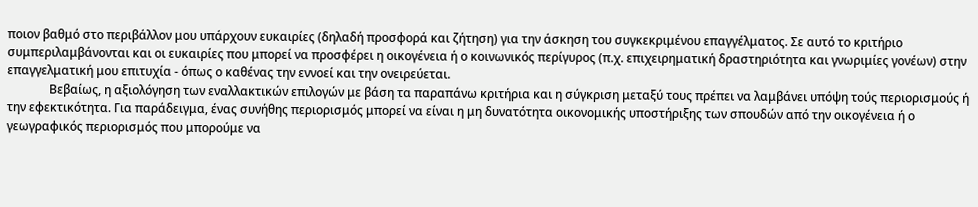ποιον βαθμό στο περιβάλλον μου υπάρχουν ευκαιρίες (δηλαδή προσφορά και ζήτηση) για την άσκηση του συγκεκριμένου επαγγέλματος. Σε αυτό το κριτήριο συμπεριλαμβάνονται και οι ευκαιρίες που μπορεί να προσφέρει η οικογένεια ή ο κοινωνικός περίγυρος (π.χ. επιχειρηματική δραστηριότητα και γνωριμίες γονέων) στην επαγγελματική μου επιτυχία - όπως ο καθένας την εννοεί και την ονειρεύεται.
              Βεβαίως, η αξιολόγηση των εναλλακτικών επιλογών με βάση τα παραπάνω κριτήρια και η σύγκριση μεταξύ τους πρέπει να λαμβάνει υπόψη τούς περιορισμούς ή την εφεκτικότητα. Για παράδειγμα, ένας συνήθης περιορισμός μπορεί να είναι η μη δυνατότητα οικονομικής υποστήριξης των σπουδών από την οικογένεια ή ο γεωγραφικός περιορισμός που μπορούμε να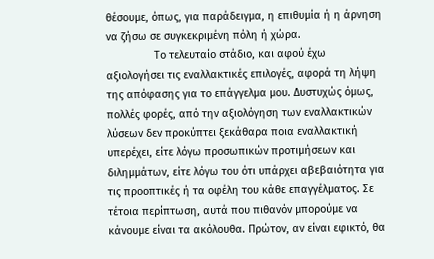θέσουμε, όπως, για παράδειγμα, η επιθυμία ή η άρνηση να ζήσω σε συγκεκριμένη πόλη ή χώρα.
                Το τελευταίο στάδιο, και αφού έχω αξιολογήσει τις εναλλακτικές επιλογές, αφορά τη λήψη της απόφασης για το επάγγελμα μου. Δυστυχώς όμως, πολλές φορές, από την αξιολόγηση των εναλλακτικών λύσεων δεν προκύπτει ξεκάθαρα ποια εναλλακτική υπερέχει, είτε λόγω προσωπικών προτιμήσεων και διλημμάτων, είτε λόγω του ότι υπάρχει αβεβαιότητα για τις προοπτικές ή τα οφέλη του κάθε επαγγέλματος. Σε τέτοια περίπτωση, αυτά που πιθανόν μπορούμε να κάνουμε είναι τα ακόλουθα. Πρώτον, αν είναι εφικτό, θα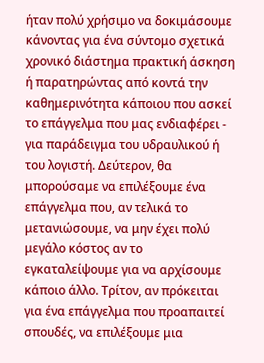ήταν πολύ χρήσιμο να δοκιμάσουμε κάνοντας για ένα σύντομο σχετικά χρονικό διάστημα πρακτική άσκηση ή παρατηρώντας από κοντά την καθημερινότητα κάποιου που ασκεί το επάγγελμα που μας ενδιαφέρει - για παράδειγμα του υδραυλικού ή του λογιστή. Δεύτερον, θα μπορούσαμε να επιλέξουμε ένα επάγγελμα που, αν τελικά το μετανιώσουμε, να μην έχει πολύ μεγάλο κόστος αν το εγκαταλείψουμε για να αρχίσουμε κάποιο άλλο. Τρίτον, αν πρόκειται για ένα επάγγελμα που προαπαιτεί σπουδές, να επιλέξουμε μια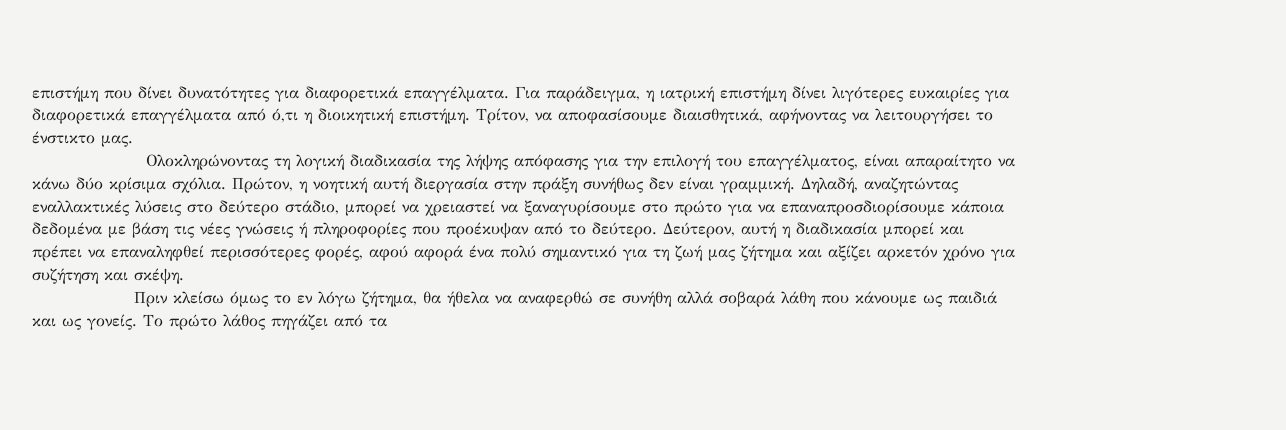επιστήμη που δίνει δυνατότητες για διαφορετικά επαγγέλματα. Για παράδειγμα, η ιατρική επιστήμη δίνει λιγότερες ευκαιρίες για διαφορετικά επαγγέλματα από ό,τι η διοικητική επιστήμη. Τρίτον, να αποφασίσουμε διαισθητικά, αφήνοντας να λειτουργήσει το ένστικτο μας.
                   Ολοκληρώνοντας τη λογική διαδικασία της λήψης απόφασης για την επιλογή του επαγγέλματος, είναι απαραίτητο να κάνω δύο κρίσιμα σχόλια. Πρώτον, η νοητική αυτή διεργασία στην πράξη συνήθως δεν είναι γραμμική. Δηλαδή, αναζητώντας εναλλακτικές λύσεις στο δεύτερο στάδιο, μπορεί να χρειαστεί να ξαναγυρίσουμε στο πρώτο για να επαναπροσδιορίσουμε κάποια δεδομένα με βάση τις νέες γνώσεις ή πληροφορίες που προέκυψαν από το δεύτερο. Δεύτερον, αυτή η διαδικασία μπορεί και πρέπει να επαναληφθεί περισσότερες φορές, αφού αφορά ένα πολύ σημαντικό για τη ζωή μας ζήτημα και αξίζει αρκετόν χρόνο για συζήτηση και σκέψη.
                 Πριν κλείσω όμως το εν λόγω ζήτημα, θα ήθελα να αναφερθώ σε συνήθη αλλά σοβαρά λάθη που κάνουμε ως παιδιά και ως γονείς. Το πρώτο λάθος πηγάζει από τα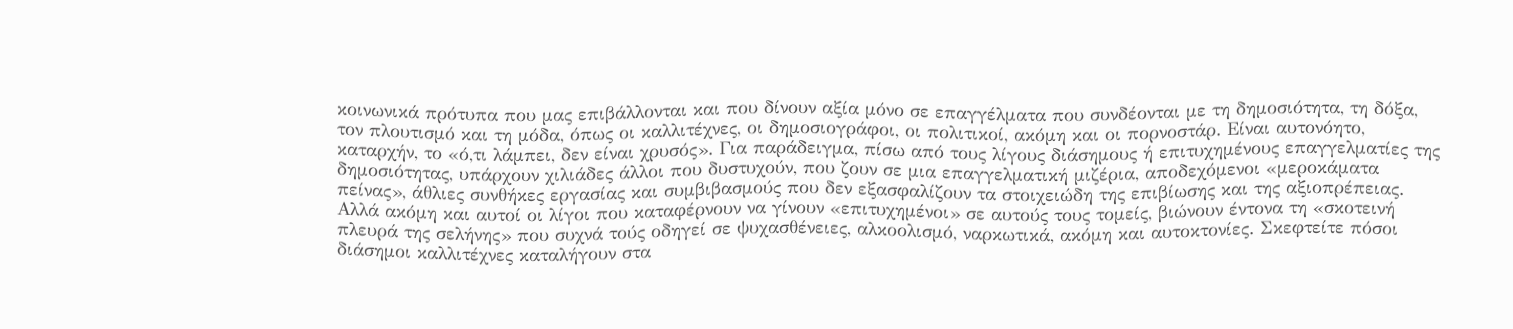κοινωνικά πρότυπα που μας επιβάλλονται και που δίνουν αξία μόνο σε επαγγέλματα που συνδέονται με τη δημοσιότητα, τη δόξα, τον πλουτισμό και τη μόδα, όπως οι καλλιτέχνες, οι δημοσιογράφοι, οι πολιτικοί, ακόμη και οι πορνοστάρ. Είναι αυτονόητο, καταρχήν, το «ό,τι λάμπει, δεν είναι χρυσός». Για παράδειγμα, πίσω από τους λίγους διάσημους ή επιτυχημένους επαγγελματίες της δημοσιότητας, υπάρχουν χιλιάδες άλλοι που δυστυχούν, που ζουν σε μια επαγγελματική μιζέρια, αποδεχόμενοι «μεροκάματα πείνας», άθλιες συνθήκες εργασίας και συμβιβασμούς που δεν εξασφαλίζουν τα στοιχειώδη της επιβίωσης και της αξιοπρέπειας. Αλλά ακόμη και αυτοί οι λίγοι που καταφέρνουν να γίνουν «επιτυχημένοι» σε αυτούς τους τομείς, βιώνουν έντονα τη «σκοτεινή πλευρά της σελήνης» που συχνά τούς οδηγεί σε ψυχασθένειες, αλκοολισμό, ναρκωτικά, ακόμη και αυτοκτονίες. Σκεφτείτε πόσοι διάσημοι καλλιτέχνες καταλήγουν στα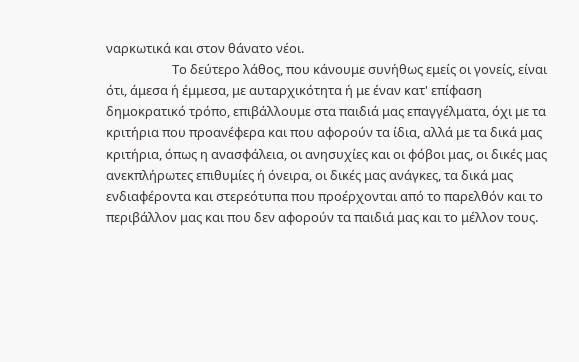ναρκωτικά και στον θάνατο νέοι.
                      Το δεύτερο λάθος, που κάνουμε συνήθως εμείς οι γονείς, είναι ότι, άμεσα ή έμμεσα, με αυταρχικότητα ή με έναν κατ' επίφαση δημοκρατικό τρόπο, επιβάλλουμε στα παιδιά μας επαγγέλματα, όχι με τα κριτήρια που προανέφερα και που αφορούν τα ίδια, αλλά με τα δικά μας κριτήρια, όπως η ανασφάλεια, οι ανησυχίες και οι φόβοι μας, οι δικές μας ανεκπλήρωτες επιθυμίες ή όνειρα, οι δικές μας ανάγκες, τα δικά μας ενδιαφέροντα και στερεότυπα που προέρχονται από το παρελθόν και το περιβάλλον μας και που δεν αφορούν τα παιδιά μας και το μέλλον τους.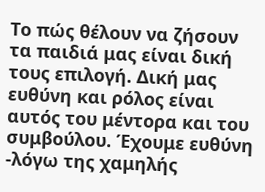Το πώς θέλουν να ζήσουν τα παιδιά μας είναι δική τους επιλογή. Δική μας ευθύνη και ρόλος είναι αυτός του μέντορα και του συμβούλου. Έχουμε ευθύνη -λόγω της χαμηλής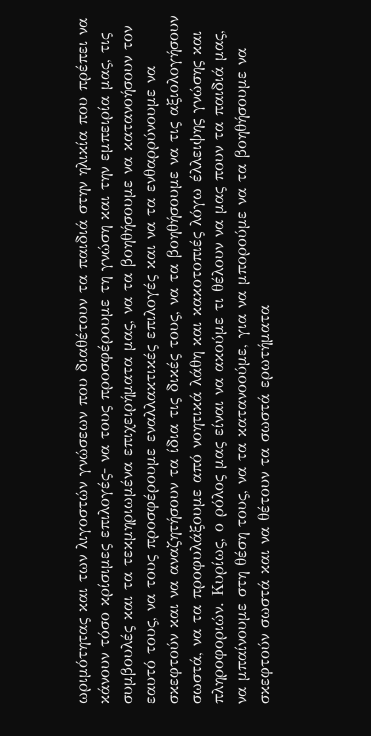ωριμότητας και των λιγοστών γνώσεων που διαθέτουν τα παιδιά στην ηλικία που πρέπει να κάνουν τόσο κρίσιμες επιλογές- να τους προσφέρουμε τη γνώση και την εμπειρία μας, τις συμβουλές και τα τεκμηριωμένα επιχειρήματα μας, να τα βοηθήσουμε να κατανοήσουν τον εαυτό τους, να τους προσφέρουμε εναλλακτικές επιλογές και να τα ενθαρρύνουμε να σκεφτούν και να αναζητήσουν τα ίδια τις δικές τους, να τα βοηθήσουμε να τις αξιολογήσουν σωστά, να τα προφυλάξουμε από νοητικά λάθη και κακοτοπιές λόγω έλλειψης γνώσης και πληροφοριών. Κυρίως, ο ρόλος μας είναι να ακούμε τι θέλουν να μας πουν τα παιδιά μας, να μπαίνουμε στη θέση τους, να τα κατανοούμε, για να μπορούμε να τα βοηθήσουμε να σκεφτούν σωστά και να θέτουν τα σωστά ερωτήματα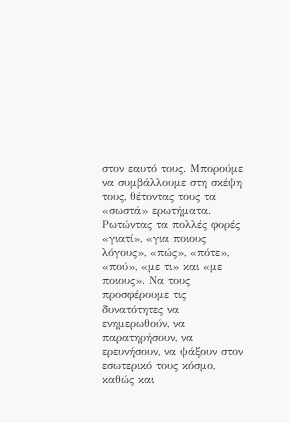στον εαυτό τους. Μπορούμε να συμβάλλουμε στη σκέψη τους, θέτοντας τους τα «σωστά» ερωτήματα. Ρωτώντας τα πολλές φορές «γιατί», «για ποιους λόγους», «πώς», «πότε», «πού», «με τι» και «με ποιους». Να τους προσφέρουμε τις δυνατότητες να ενημερωθούν, να παρατηρήσουν, να ερευνήσουν, να ψάξουν στον εσωτερικό τους κόσμο, καθώς και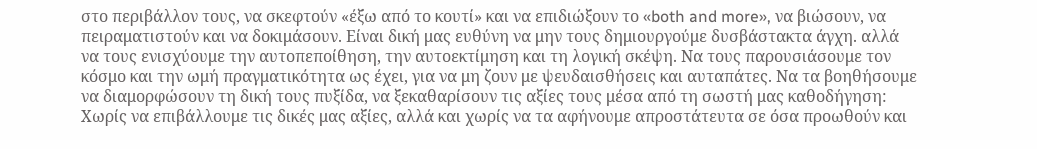στο περιβάλλον τους, να σκεφτούν «έξω από το κουτί» και να επιδιώξουν το «both and more», να βιώσουν, να πειραματιστούν και να δοκιμάσουν. Είναι δική μας ευθύνη να μην τους δημιουργούμε δυσβάστακτα άγχη. αλλά να τους ενισχύουμε την αυτοπεποίθηση, την αυτοεκτίμηση και τη λογική σκέψη. Να τους παρουσιάσουμε τον κόσμο και την ωμή πραγματικότητα ως έχει, για να μη ζουν με ψευδαισθήσεις και αυταπάτες. Να τα βοηθήσουμε να διαμορφώσουν τη δική τους πυξίδα, να ξεκαθαρίσουν τις αξίες τους μέσα από τη σωστή μας καθοδήγηση: Χωρίς να επιβάλλουμε τις δικές μας αξίες, αλλά και χωρίς να τα αφήνουμε απροστάτευτα σε όσα προωθούν και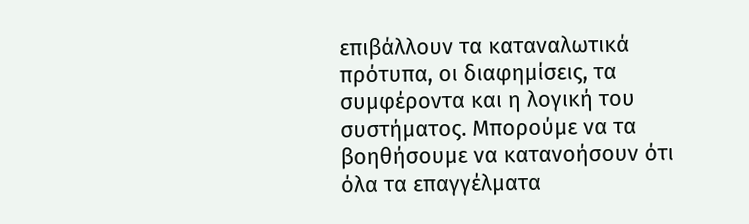επιβάλλουν τα καταναλωτικά πρότυπα, οι διαφημίσεις, τα συμφέροντα και η λογική του συστήματος. Μπορούμε να τα βοηθήσουμε να κατανοήσουν ότι όλα τα επαγγέλματα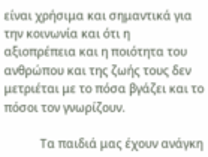είναι χρήσιμα και σημαντικά για την κοινωνία και ότι η αξιοπρέπεια και η ποιότητα του ανθρώπου και της ζωής τους δεν μετριέται με το πόσα βγάζει και το πόσοι τον γνωρίζουν.

            Τα παιδιά μας έχουν ανάγκη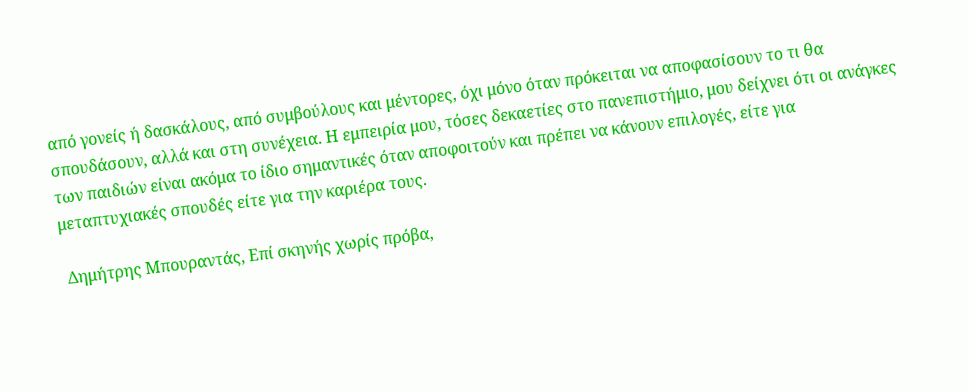από γονείς ή δασκάλους, από συμβούλους και μέντορες, όχι μόνο όταν πρόκειται να αποφασίσουν το τι θα σπουδάσουν, αλλά και στη συνέχεια. Η εμπειρία μου, τόσες δεκαετίες στο πανεπιστήμιο, μου δείχνει ότι οι ανάγκες των παιδιών είναι ακόμα το ίδιο σημαντικές όταν αποφοιτούν και πρέπει να κάνουν επιλογές, είτε για μεταπτυχιακές σπουδές είτε για την καριέρα τους.

 Δημήτρης Μπουραντάς, Επί σκηνής χωρίς πρόβα,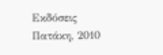Εκδόσεις Πατάκη, 2010